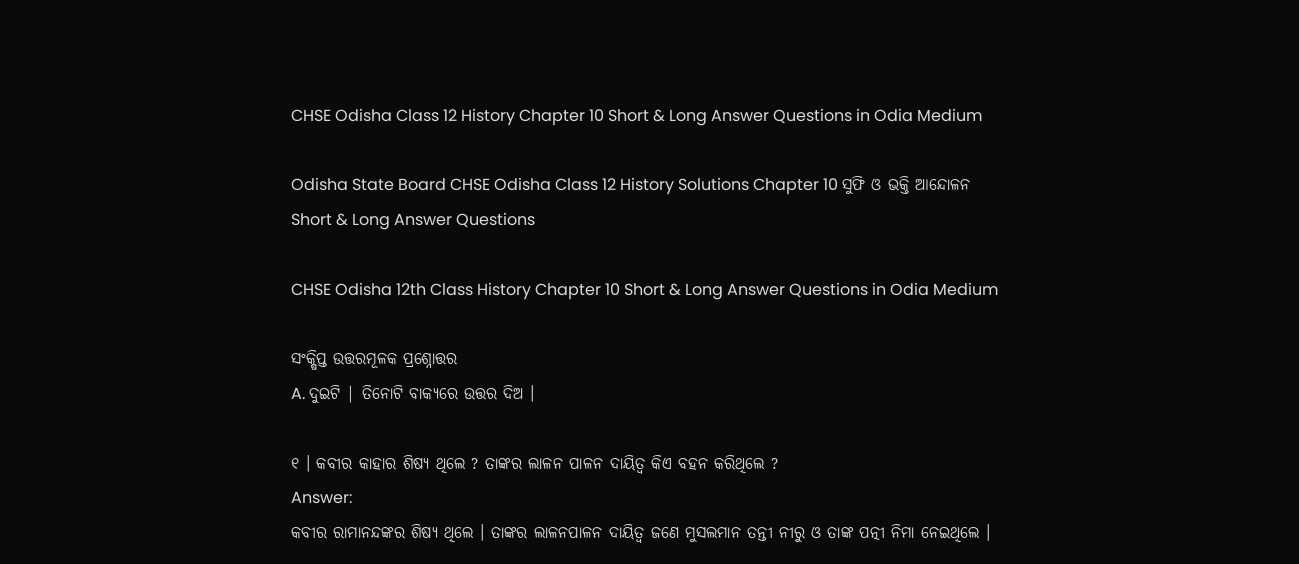CHSE Odisha Class 12 History Chapter 10 Short & Long Answer Questions in Odia Medium

Odisha State Board CHSE Odisha Class 12 History Solutions Chapter 10 ସୁଫି ଓ ଭକ୍ତି ଆନ୍ଦୋଳନ Short & Long Answer Questions

CHSE Odisha 12th Class History Chapter 10 Short & Long Answer Questions in Odia Medium

ସଂକ୍ଷିପ୍ତ ଉତ୍ତରମୂଳକ ପ୍ରଶ୍ନୋତ୍ତର
A. ଦୁଇଟି | ତିନୋଟି ବାକ୍ୟରେ ଉତ୍ତର ଦିଅ ।

୧ । କବୀର କାହାର ଶିଷ୍ୟ ଥିଲେ ? ତାଙ୍କର ଲାଳନ ପାଳନ ଦାୟିତ୍ବ କିଏ ବହନ କରିଥିଲେ ?
Answer:
କବୀର ରାମାନନ୍ଦଙ୍କର ଶିଷ୍ୟ ଥିଲେ । ତାଙ୍କର ଲାଳନପାଳନ ଦାୟିତ୍ଵ ଜଣେ ମୁସଲମାନ ତନ୍ତୀ ନୀରୁ ଓ ତାଙ୍କ ପତ୍ନୀ ନିମା ନେଇଥିଲେ ।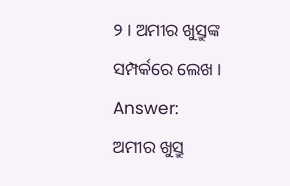୨ । ଅମୀର ଖୁସ୍ରୁଙ୍କ ସମ୍ପର୍କରେ ଲେଖ ।
Answer:
ଅମୀର ଖୁସ୍ରୁ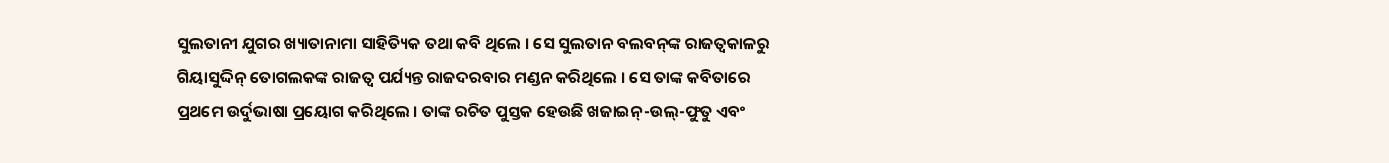ସୁଲତାନୀ ଯୁଗର ଖ୍ୟାତାନାମା ସାହିତ୍ୟିକ ତଥା କବି ଥିଲେ । ସେ ସୁଲତାନ ବଲବନ୍‌ଙ୍କ ରାଜତ୍ଵକାଳରୁ ଗିୟାସୁଦ୍ଦିନ୍ ତୋଗଲକଙ୍କ ରାଜତ୍ଵ ପର୍ଯ୍ୟନ୍ତ ରାଜଦରବାର ମଣ୍ଡନ କରିଥିଲେ । ସେ ତାଙ୍କ କବିତାରେ ପ୍ରଥମେ ଉର୍ଦୁଭାଷା ପ୍ରୟୋଗ କରିଥିଲେ । ତାଙ୍କ ରଚିତ ପୁସ୍ତକ ହେଉଛି ଖଜାଇନ୍-ଉଲ୍-ଫୁତୁ ଏବଂ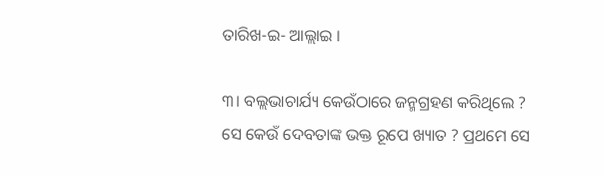ତାରିଖ-ଇ- ଆଲ୍ଲାଇ ।

୩। ବଲ୍ଲଭାଚାର୍ଯ୍ୟ କେଉଁଠାରେ ଜନ୍ମଗ୍ରହଣ କରିଥିଲେ ? ସେ କେଉଁ ଦେବତାଙ୍କ ଭକ୍ତ ରୂପେ ଖ୍ୟାତ ? ପ୍ରଥମେ ସେ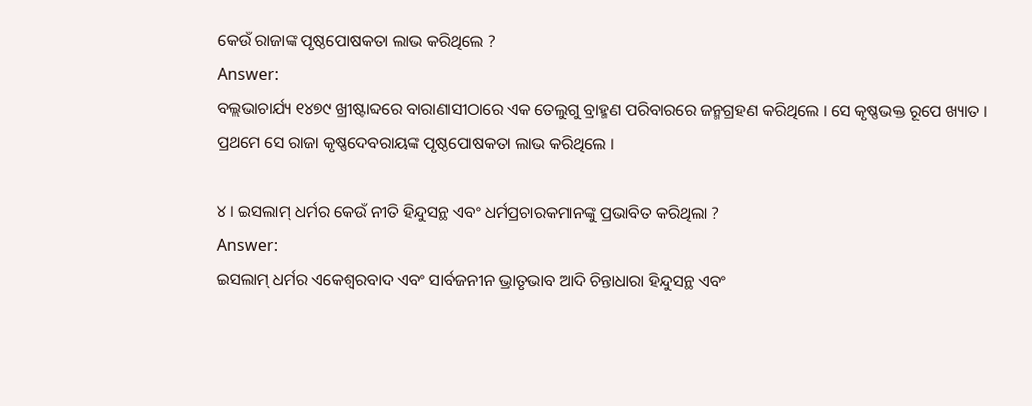କେଉଁ ରାଜାଙ୍କ ପୃଷ୍ଠପୋଷକତା ଲାଭ କରିଥିଲେ ?
Answer:
ବଲ୍ଲଭାଚାର୍ଯ୍ୟ ୧୪୭୯ ଖ୍ରୀଷ୍ଟାବ୍ଦରେ ବାରାଣାସୀଠାରେ ଏକ ତେଲୁଗୁ ବ୍ରାହ୍ମଣ ପରିବାରରେ ଜନ୍ମଗ୍ରହଣ କରିଥିଲେ । ସେ କୃଷ୍ଣଭକ୍ତ ରୂପେ ଖ୍ୟାତ । ପ୍ରଥମେ ସେ ରାଜା କୃଷ୍ଣଦେବରାୟଙ୍କ ପୃଷ୍ଠପୋଷକତା ଲାଭ କରିଥିଲେ ।

୪ । ଇସଲାମ୍ ଧର୍ମର କେଉଁ ନୀତି ହିନ୍ଦୁସନ୍ଥ ଏବଂ ଧର୍ମପ୍ରଚାରକମାନଙ୍କୁ ପ୍ରଭାବିତ କରିଥିଲା ?
Answer:
ଇସଲାମ୍ ଧର୍ମର ଏକେଶ୍ଵରବାଦ ଏବଂ ସାର୍ବଜନୀନ ଭ୍ରାତୃଭାବ ଆଦି ଚିନ୍ତାଧାରା ହିନ୍ଦୁସନ୍ଥ ଏବଂ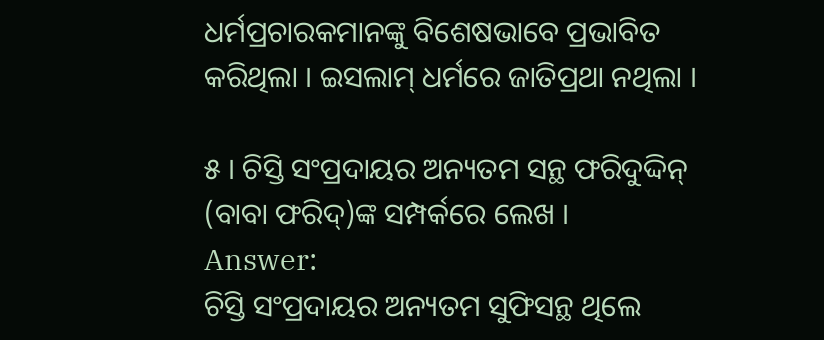ଧର୍ମପ୍ରଚାରକମାନଙ୍କୁ ବିଶେଷଭାବେ ପ୍ରଭାବିତ କରିଥିଲା । ଇସଲାମ୍ ଧର୍ମରେ ଜାତିପ୍ରଥା ନଥିଲା ।

୫ । ଚିସ୍ତି ସଂପ୍ରଦାୟର ଅନ୍ୟତମ ସନ୍ଥ ଫରିଦୁଦ୍ଦିନ୍ (ବାବା ଫରିଦ୍)ଙ୍କ ସମ୍ପର୍କରେ ଲେଖ ।
Answer:
ଚିସ୍ତି ସଂପ୍ରଦାୟର ଅନ୍ୟତମ ସୁଫିସନ୍ଥ ଥିଲେ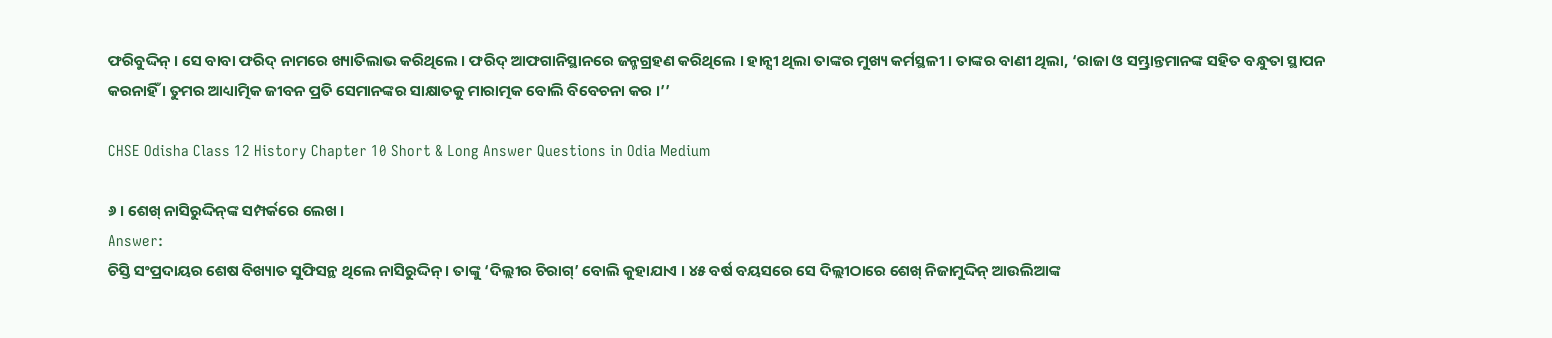ଫରିବୁଦ୍ଦିନ୍ । ସେ ବାବା ଫରିଦ୍ ନାମରେ ଖ୍ୟାତିଲାଭ କରିଥିଲେ । ଫରିଦ୍ ଆଫଗାନିସ୍ଥାନରେ ଜନ୍ମଗ୍ରହଣ କରିଥିଲେ । ହାନ୍ସୀ ଥିଲା ତାଙ୍କର ମୁଖ୍ୟ କର୍ମସ୍ଥଳୀ । ତାଙ୍କର ବାଣୀ ଥିଲା, ‘ରାଜା ଓ ସମ୍ଭ୍ରାନ୍ତମାନଙ୍କ ସହିତ ବନ୍ଧୁତା ସ୍ଥାପନ କରନାହିଁ । ତୁମର ଆଧ୍ୟାତ୍ମିକ ଜୀବନ ପ୍ରତି ସେମାନଙ୍କର ସାକ୍ଷାତକୁ ମାରାତ୍ମକ ବୋଲି ବିବେଚନା କର ।’’

CHSE Odisha Class 12 History Chapter 10 Short & Long Answer Questions in Odia Medium

୬ । ଶେଖ୍ ନାସିରୁଦ୍ଦିନ୍‌ଙ୍କ ସମ୍ପର୍କରେ ଲେଖ ।
Answer:
ଚିସ୍ତି ସଂପ୍ରଦାୟର ଶେଷ ବିଖ୍ୟାତ ସୁଫିସନ୍ଥ ଥିଲେ ନାସିରୁଦ୍ଦିନ୍ । ତାଙ୍କୁ ‘ଦିଲ୍ଲୀର ଚିରାଗ୍’ ବୋଲି କୁହାଯାଏ । ୪୫ ବର୍ଷ ବୟସରେ ସେ ଦିଲ୍ଲୀଠାରେ ଶେଖ୍ ନିଜାମୁଦ୍ଦିନ୍ ଆଉଲିଆଙ୍କ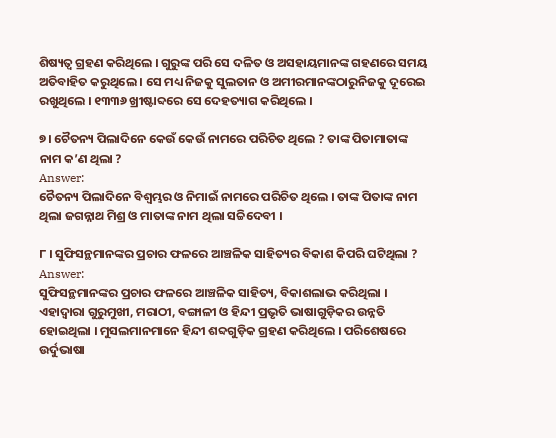ଶିଷ୍ୟତ୍ଵ ଗ୍ରହଣ କରିଥିଲେ । ଗୁରୁଙ୍କ ପରି ସେ ଦଳିତ ଓ ଅସହାୟମାନଙ୍କ ଗହଣରେ ସମୟ ଅତିବାହିତ କରୁଥିଲେ । ସେ ମଧ୍ୟ ନିଜକୁ ସୁଲତାନ ଓ ଅମୀରମାନଙ୍କଠାରୁନିଜକୁ ଦୂରେଇ ରଖୁଥିଲେ । ୧୩୩୬ ଖ୍ରୀଷ୍ଟାବ୍ଦରେ ସେ ଦେହତ୍ୟାଗ କରିଥିଲେ ।

୭। ଚୈତନ୍ୟ ପିଲାଦିନେ କେଉଁ କେଉଁ ନାମରେ ପରିଚିତ ଥିଲେ ? ତାଙ୍କ ପିତାମାତାଙ୍କ ନାମ କ’ଣ ଥିଲା ?
Answer:
ଚୈତନ୍ୟ ପିଲାଦିନେ ବିଶ୍ବମ୍ଭର ଓ ନିମାଇଁ ନାମରେ ପରିଚିତ ଥିଲେ । ତାଙ୍କ ପିତାଙ୍କ ନାମ ଥିଲା ଜଗନ୍ନାଥ ମିଶ୍ର ଓ ମାତାଙ୍କ ନାମ ଥିଲା ସଚ୍ଚିଦେବୀ ।

୮ । ସୁଫିସନ୍ଥମାନଙ୍କର ପ୍ରଚାର ଫଳରେ ଆଞ୍ଚଳିକ ସାହିତ୍ୟର ବିକାଶ କିପରି ଘଟିଥିଲା ?
Answer:
ସୁଫିସନ୍ଥମାନଙ୍କର ପ୍ରଚାର ଫଳରେ ଆଞ୍ଚଳିକ ସାହିତ୍ୟ, ବିକାଶଲାଭ କରିଥିଲା । ଏହାଦ୍ଵାରା ଗୁରୁମୁଖୀ, ମରାଠୀ, ବଙ୍ଗାଳୀ ଓ ହିନ୍ଦୀ ପ୍ରଭୃତି ଭାଷାଗୁଡ଼ିକର ଉନ୍ନତି ହୋଇଥିଲା । ମୁସଲମାନମାନେ ହିନ୍ଦୀ ଶବ୍ଦଗୁଡ଼ିକ ଗ୍ରହଣ କରିଥିଲେ । ପରିଶେଷରେ ଉର୍ଦୁଭାଷା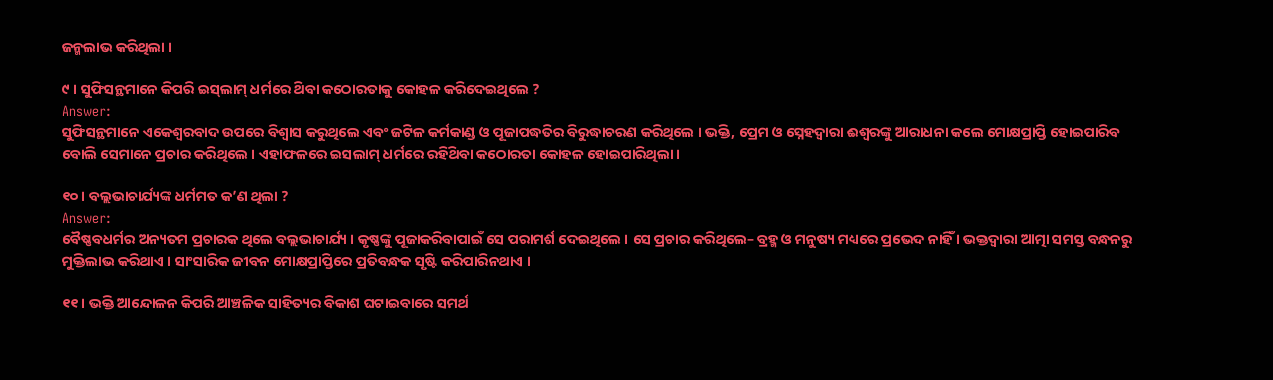ଜନ୍ମଲାଭ କରିଥିଲା ।

୯ । ସୁଫିସନ୍ଥମାନେ କିପରି ଇସ୍‌ଲାମ୍ ଧର୍ମରେ ଥ‌ିବା କଠୋରତାକୁ କୋହଳ କରିଦେଇଥିଲେ ?
Answer:
ସୁଫିସନ୍ଥମାନେ ଏକେଶ୍ୱରବାଦ ଉପରେ ବିଶ୍ଵାସ କରୁଥିଲେ ଏବଂ ଜଟିଳ କର୍ମକାଣ୍ଡ ଓ ପୂଜାପଦ୍ଧତିର ବିରୁଦ୍ଧାଚରଣ କରିଥିଲେ । ଭକ୍ତି, ପ୍ରେମ ଓ ସ୍ନେହଦ୍ଵାରା ଈଶ୍ଵରଙ୍କୁ ଆରାଧନା କଲେ ମୋକ୍ଷପ୍ରାପ୍ତି ହୋଇପାରିବ ବୋଲି ସେମାନେ ପ୍ରଚାର କରିଥିଲେ । ଏହାଫଳରେ ଇସଲାମ୍ ଧର୍ମରେ ରହିଥ‌ିବା କଠୋରତା କୋହଳ ହୋଇପାରିଥିଲା ।

୧୦ । ବଲ୍ଲଭାଚାର୍ଯ୍ୟଙ୍କ ଧର୍ମମତ କ’ଣ ଥିଲା ?
Answer:
ବୈଷ୍ଣବଧର୍ମର ଅନ୍ୟତମ ପ୍ରଚାରକ ଥିଲେ ବଲ୍ଲଭାଚାର୍ଯ୍ୟ । କୃଷ୍ଣଙ୍କୁ ପୂଜାକରିବାପାଇଁ ସେ ପରାମର୍ଶ ଦେଇଥିଲେ । ସେ ପ୍ରଚାର କରିଥିଲେ– ବ୍ରହ୍ମ ଓ ମନୁଷ୍ୟ ମଧ୍ୟରେ ପ୍ରଭେଦ ନାହିଁ । ଭକ୍ତଦ୍ଵାରା ଆତ୍ମା ସମସ୍ତ ବନ୍ଧନରୁ ମୁକ୍ତିଲାଭ କରିଥାଏ । ସାଂସାରିକ ଜୀବନ ମୋକ୍ଷପ୍ରାପ୍ତିରେ ପ୍ରତିବନ୍ଧକ ସୃଷ୍ଟି କରିପାରିନଥାଏ ।

୧୧ । ଭକ୍ତି ଆନ୍ଦୋଳନ କିପରି ଆଞ୍ଚଳିକ ସାହିତ୍ୟର ବିକାଶ ଘଟାଇବାରେ ସମର୍ଥ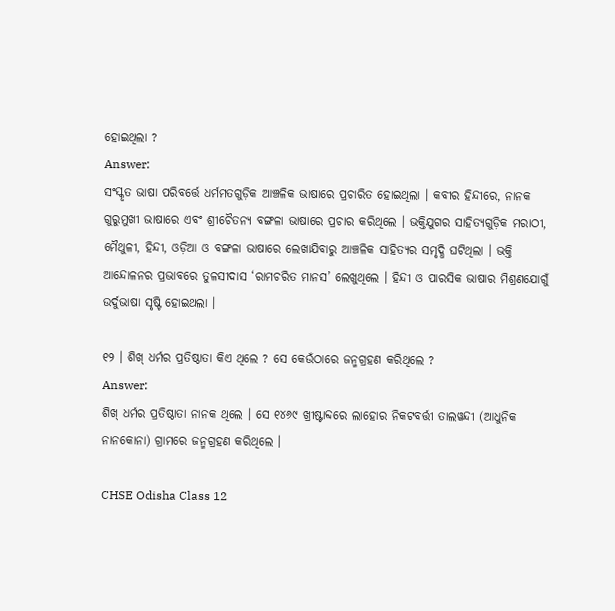ହୋଇଥିଲା ?
Answer:
ସଂସ୍କୃତ ଭାଷା ପରିବର୍ତ୍ତେ ଧର୍ମମତଗୁଡ଼ିକ ଆଞ୍ଚଳିକ ଭାଷାରେ ପ୍ରଚାରିତ ହୋଇଥିଲା । କବୀର ହିନ୍ଦୀରେ, ନାନକ ଗୁରୁମୁଖୀ ଭାଷାରେ ଏବଂ ଶ୍ରୀଚୈତନ୍ୟ ବଙ୍ଗଳା ଭାଷାରେ ପ୍ରଚାର କରିଥିଲେ । ଭକ୍ତିଯୁଗର ସାହିତ୍ୟଗୁଡ଼ିକ ମରାଠୀ, ମୈଥୁଳୀ, ହିନ୍ଦୀ, ଓଡ଼ିଆ ଓ ବଙ୍ଗଳା ଭାଷାରେ ଲେଖାଯିବାରୁ ଆଞ୍ଚଳିକ ସାହିତ୍ୟର ସମୃଦ୍ଧି ଘଟିଥିଲା । ଭକ୍ତି ଆନ୍ଦୋଳନର ପ୍ରଭାବରେ ତୁଳସୀଦାସ ‘ରାମଚରିତ ମାନସ’ ଲେଖୁଥିଲେ । ହିନ୍ଦୀ ଓ ପାରସିକ ଭାଷାର ମିଶ୍ରଣଯୋଗୁଁ ଉର୍ଦୁଭାଷା ସୃଷ୍ଟି ହୋଇଥଲା ।

୧୨ । ଶିଖ୍ ଧର୍ମର ପ୍ରତିଷ୍ଠାତା କିଏ ଥିଲେ ? ସେ କେଉଁଠାରେ ଜନ୍ମଗ୍ରହଣ କରିଥିଲେ ?
Answer:
ଶିଖ୍ ଧର୍ମର ପ୍ରତିଷ୍ଠାତା ନାନକ ଥିଲେ । ସେ ୧୪୬୯ ଖ୍ରୀଷ୍ଟାବ୍ଦରେ ଲାହୋର ନିକଟବର୍ତ୍ତୀ ତାଲୱନ୍ଦୀ (ଆଧୁନିକ ନାନକୋନା) ଗ୍ରାମରେ ଜନ୍ମଗ୍ରହଣ କରିଥିଲେ ।

CHSE Odisha Class 12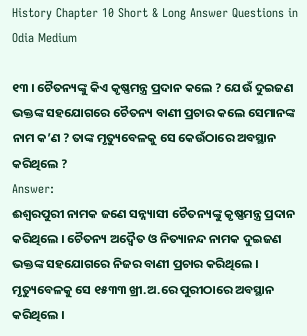History Chapter 10 Short & Long Answer Questions in Odia Medium

୧୩ । ଚୈତନ୍ୟଙ୍କୁ କିଏ କୃଷ୍ଣମନ୍ତ୍ର ପ୍ରଦାନ କଲେ ? ଯେଉଁ ଦୁଇଜଣ ଭକ୍ତଙ୍କ ସହଯୋଗରେ ଚୈତନ୍ୟ ବାଣୀ ପ୍ରଚାର କଲେ ସେମାନଙ୍କ ନାମ କ’ଣ ? ତାଙ୍କ ମୃତ୍ୟୁବେଳକୁ ସେ କେଉଁଠାରେ ଅବସ୍ଥାନ କରିଥିଲେ ?
Answer:
ଈଶ୍ୱରପୁରୀ ନାମକ ଜଣେ ସନ୍ନ୍ୟାସୀ ଚୈତନ୍ୟଙ୍କୁ କୃଷ୍ଣମନ୍ତ୍ର ପ୍ରଦାନ କରିଥିଲେ । ଚୈତନ୍ୟ ଅଦ୍ଵୈତ ଓ ନିତ୍ୟାନନ୍ଦ ନାମକ ଦୁଇଜଣ ଭକ୍ତଙ୍କ ସହଯୋଗରେ ନିଜର ବାଣୀ ପ୍ରଚାର କରିଥିଲେ । ମୃତ୍ୟୁବେଳକୁ ସେ ୧୫୩୩ ଖ୍ରୀ.ଅ.ରେ ପୁରୀଠାରେ ଅବସ୍ଥାନ କରିଥିଲେ ।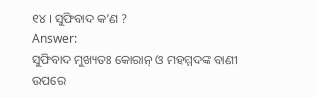୧୪ । ସୁଫିବାଦ କ’ଣ ?
Answer:
ସୁଫିବାଦ ମୁଖ୍ୟତଃ କୋରାନ୍ ଓ ମହମ୍ମଦଙ୍କ ବାଣୀ ଉପରେ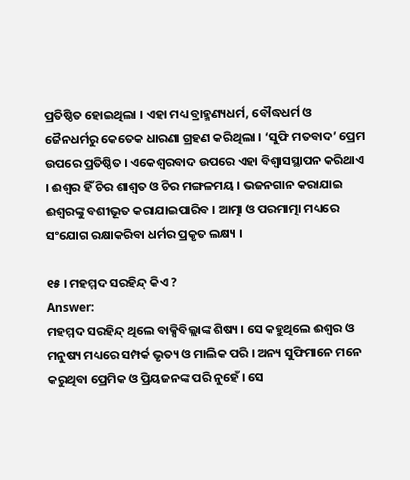ପ୍ରତିଷ୍ଠିତ ହୋଇଥିଲା । ଏହା ମଧ୍ୟ ବ୍ରାହ୍ମଣ୍ୟଧର୍ମ, ବୌଦ୍ଧଧର୍ମ ଓ ଜୈନଧର୍ମରୁ କେତେକ ଧାରଣା ଗ୍ରହଣ କରିଥିଲା । ‘ସୁଫି ମତବାଦ’ ପ୍ରେମ ଉପରେ ପ୍ରତିଷ୍ଠିତ । ଏକେଶ୍ୱରବାଦ ଉପରେ ଏହା ବିଶ୍ଵାସସ୍ଥାପନ କରିଥାଏ । ଈଶ୍ବର ହିଁ ଚିର ଶାଶ୍ଵତ ଓ ଚିର ମଙ୍ଗଳମୟ । ଭଜନଗାନ କରାଯାଇ ଈଶ୍ଵରଙ୍କୁ ବଶୀଭୂତ କରାଯାଇପାରିବ । ଆତ୍ମା ଓ ପରମାତ୍ମା ମଧ୍ୟରେ ସଂଯୋଗ ରକ୍ଷାକରିବା ଧର୍ମର ପ୍ରକୃତ ଲକ୍ଷ୍ୟ ।

୧୫ । ମହମ୍ମଦ ସରହିନ୍ଦ୍ କିଏ ?
Answer:
ମହମ୍ମଦ ସରହିନ୍ଦ୍ ଥିଲେ ବାକ୍ସିବିଲ୍ଲାଙ୍କ ଶିଷ୍ୟ । ସେ କହୁଥିଲେ ଈଶ୍ଵର ଓ ମନୁଷ୍ୟ ମଧ୍ୟରେ ସମ୍ପର୍କ ଭୃତ୍ୟ ଓ ମାଲିକ ପରି । ଅନ୍ୟ ସୁଫିମାନେ ମନେ କରୁଥିବା ପ୍ରେମିକ ଓ ପ୍ରିୟଜନଙ୍କ ପରି ନୁହେଁ । ସେ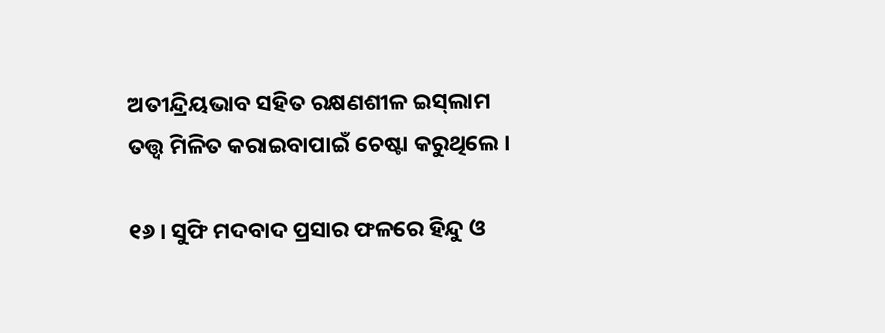ଅତୀନ୍ଦ୍ରିୟଭାବ ସହିତ ରକ୍ଷଣଶୀଳ ଇସ୍‌ଲାମ ତତ୍ତ୍ଵ ମିଳିତ କରାଇବାପାଇଁ ଚେଷ୍ଟା କରୁଥିଲେ ।

୧୬ । ସୁଫି ମଦବାଦ ପ୍ରସାର ଫଳରେ ହିନ୍ଦୁ ଓ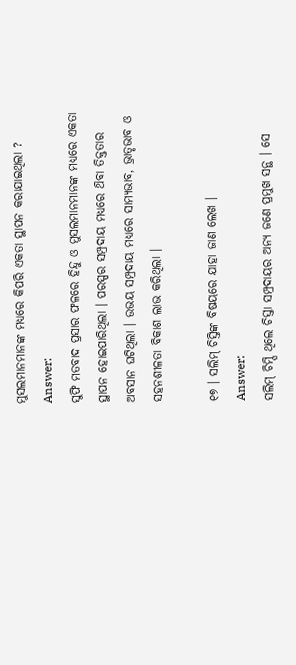ମୁସଲମାନମାନଙ୍କ ମଧ୍ୟରେ କିପରି ଏକତା ସ୍ଥାପନ କରାଯାଇଥିଲା ?
Answer:
ସୁଫି ମତବାଦ ପ୍ରସାର ଫଳରେ ହିନ୍ଦୁ ଓ ମୁସଲମାନମାନଙ୍କ ମଧ୍ୟରେ ଏକତା ସ୍ଥାପନ ହୋଇପାରିଥିଲା । ପରସ୍ପର ସମ୍ପ୍ରଦାୟ ମଧ୍ୟରେ ଥ‌ିବା ତିକ୍ତତାର ଅବସାନ ଘଟିଥିଲା । ଉଭୟ ସମ୍ପ୍ରଦାୟ ମଧ୍ଯରେ ସାମ୍ୟଭାବ, ଭ୍ରାତୃଭାବ ଓ ସହନଶୀଳତା ବିକାଶ ଲାଭ କରିଥିଲା ।

୧୭ । ସଲିମ୍ ଚିସ୍ତିଙ୍କ ବିଷୟରେ ଯାହା ଜାଣ ଲେଖ ।
Answer:
ସଲିମ୍ ଚିମ୍ପି ଥିଲେ ଚିସ୍ତା ସମ୍ପ୍ରଦାୟର ଅନ୍ୟ ଜଣେ ପ୍ରମୁଖ ସନ୍ଥ । ସେ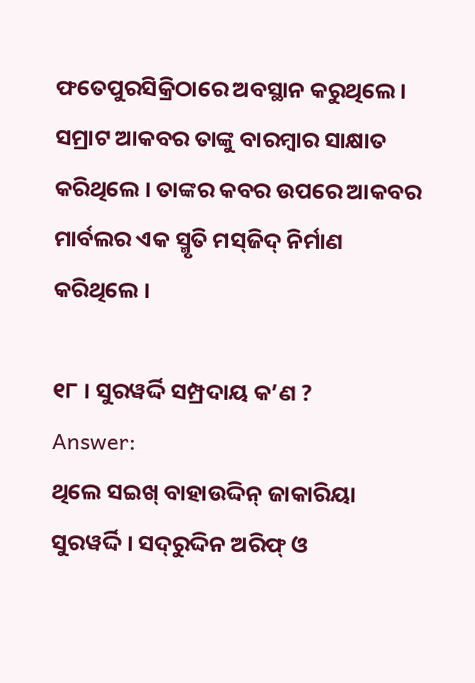ଫତେପୁରସିକ୍ରିଠାରେ ଅବସ୍ଥାନ କରୁଥିଲେ । ସମ୍ରାଟ ଆକବର ତାଙ୍କୁ ବାରମ୍ବାର ସାକ୍ଷାତ କରିଥିଲେ । ତାଙ୍କର କବର ଉପରେ ଆକବର ମାର୍ବଲର ଏକ ସ୍ମୃତି ମସ୍‌ଜିଦ୍ ନିର୍ମାଣ କରିଥିଲେ ।

୧୮ । ସୁରୱର୍ଦ୍ଦି ସମ୍ପ୍ରଦାୟ କ’ଣ ?
Answer:
ଥିଲେ ସଇଖ୍ ବାହାଉଦ୍ଦିନ୍ ଜାକାରିୟା ସୁରୱର୍ଦ୍ଦି । ସଦ୍‌ରୁଦ୍ଦିନ ଅରିଫ୍ ଓ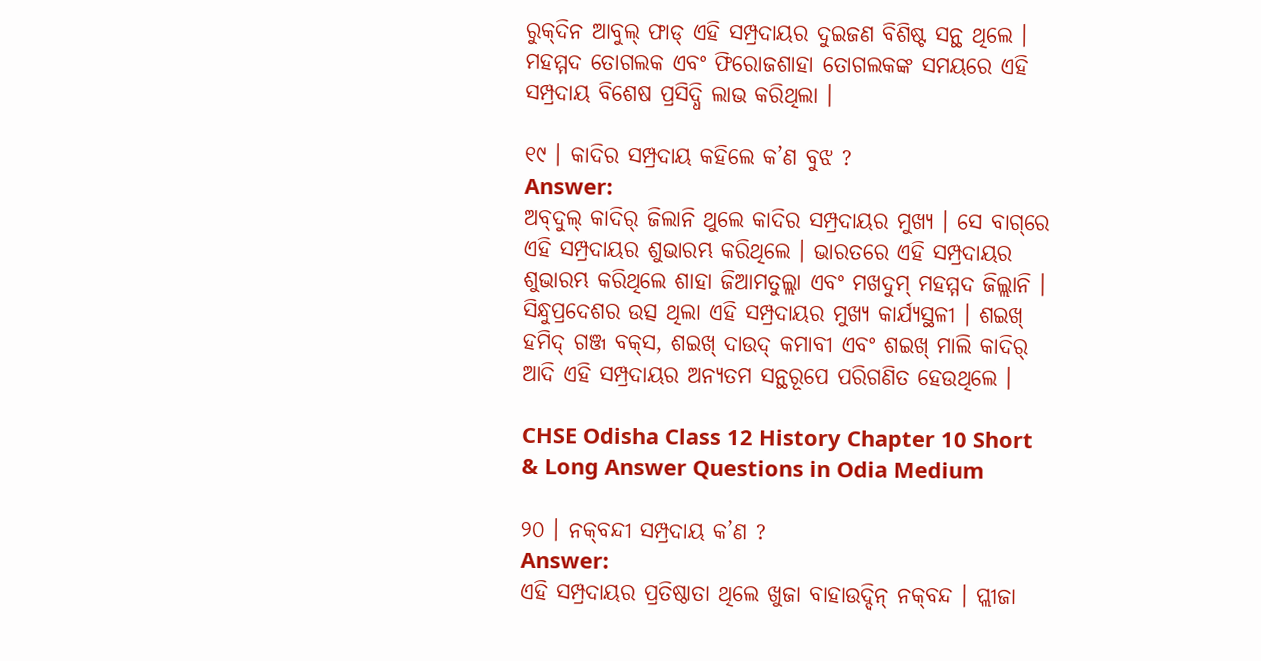ରୁକ୍‌ଦିନ ଆବୁଲ୍ ଫାଡ୍‌ ଏହି ସମ୍ପ୍ରଦାୟର ଦୁଇଜଣ ବିଶିଷ୍ଟ ସନ୍ଥ ଥିଲେ । ମହମ୍ମଦ ତୋଗଲକ ଏବଂ ଫିରୋଜଶାହା ତୋଗଲକଙ୍କ ସମୟରେ ଏହି ସମ୍ପ୍ରଦାୟ ବିଶେଷ ପ୍ରସିଦ୍ଧି ଲାଭ କରିଥିଲା ।

୧୯ । କାଦିର ସମ୍ପ୍ରଦାୟ କହିଲେ କ’ଣ ବୁଝ ?
Answer:
ଅବ୍‌ଦୁଲ୍ କାଦିର୍ ଜିଲାନି ଥୁଲେ କାଦିର ସମ୍ପ୍ରଦାୟର ମୁଖ୍ୟ । ସେ ବାଗ୍‌ରେ ଏହି ସମ୍ପ୍ରଦାୟର ଶୁଭାରମ୍ଭ କରିଥିଲେ । ଭାରତରେ ଏହି ସମ୍ପ୍ରଦାୟର ଶୁଭାରମ୍ଭ କରିଥିଲେ ଶାହା ଜିଆମତୁଲ୍ଲା ଏବଂ ମଖଦୁମ୍ ମହମ୍ମଦ ଜିଲ୍ଲାନି । ସିନ୍ଧୁପ୍ରଦେଶର ଉତ୍ସ ଥିଲା ଏହି ସମ୍ପ୍ରଦାୟର ମୁଖ୍ୟ କାର୍ଯ୍ୟସ୍ଥଳୀ । ଶଇଖ୍ ହମିଦ୍ ଗଞ୍ଜ ବକ୍‌ସ, ଶଇଖ୍ ଦାଉଦ୍ କମାବୀ ଏବଂ ଶଇଖ୍ ମାଲି କାଦିର୍ ଆଦି ଏହି ସମ୍ପ୍ରଦାୟର ଅନ୍ୟତମ ସନ୍ଥରୂପେ ପରିଗଣିତ ହେଉଥିଲେ ।

CHSE Odisha Class 12 History Chapter 10 Short & Long Answer Questions in Odia Medium

୨୦ । ନକ୍‌ବନ୍ଦୀ ସମ୍ପ୍ରଦାୟ କ’ଣ ?
Answer:
ଏହି ସମ୍ପ୍ରଦାୟର ପ୍ରତିଷ୍ଠାତା ଥିଲେ ଖୁଜା ବାହାଉଦ୍ଦିନ୍ ନକ୍‌ବନ୍ଦ । ପ୍ଲୀଜା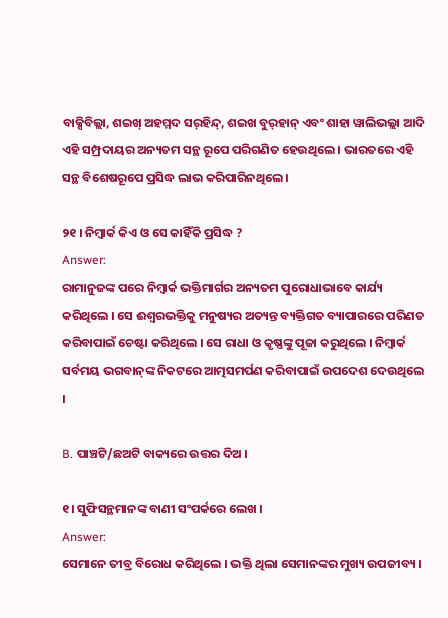ବାକ୍ସିବିଲ୍ଲା, ଶଇଖ୍ ଅହମ୍ମଦ ସର୍‌ହିନ୍ଦ୍, ଶଇଖ ବୁର୍‌ହାନ୍ ଏବଂ ଶାହା ୱାଲିଭଲ୍ଲା ଆଦି ଏହି ସମ୍ପ୍ରଦାୟର ଅନ୍ୟତମ ସନ୍ଥ ରୂପେ ପରିଗଣିତ ହେଉଥିଲେ । ଭାରତରେ ଏହି ସନ୍ଥ ବିଶେଷରୂପେ ପ୍ରସିଦ୍ଧ ଲାଭ କରିପାରିନଥିଲେ ।

୨୧ । ନିମ୍ବାର୍କ କିଏ ଓ ସେ କାହିଁକି ପ୍ରସିଦ୍ଧ ?
Answer:
ରାମାନୁଜଙ୍କ ପରେ ନିମ୍ବାର୍କ ଭକ୍ତିମାର୍ଗର ଅନ୍ୟତମ ପୁରୋଧାଭାବେ କାର୍ଯ୍ୟ କରିଥିଲେ । ସେ ଈଶ୍ଵରଭକ୍ତିକୁ ମନୁଷ୍ୟର ଅତ୍ୟନ୍ତ ବ୍ୟକ୍ତିଗତ ବ୍ୟାପାରରେ ପରିଣତ କରିବାପାଇଁ ଚେଷ୍ଟା କରିଥିଲେ । ସେ ରାଧା ଓ କୃଷ୍ଣଙ୍କୁ ପୂଜା କରୁଥିଲେ । ନିମ୍ବାର୍କ ସର୍ବମୟ ଭଗବାନ୍‌ଙ୍କ ନିକଟରେ ଆତ୍ମସମର୍ପଣ କରିବାପାଇଁ ଉପଦେଶ ଦେଉଥିଲେ ।

B. ପାଞ୍ଚଟି/ଛଅଟି ବାକ୍ୟରେ ଉତ୍ତର ଦିଅ ।

୧। ସୁଫିସନ୍ଥମାନଙ୍କ ବାଣୀ ସଂପର୍କରେ ଲେଖ ।
Answer:
ସେମାନେ ତୀବ୍ର ବିରୋଧ କରିଥିଲେ । ଭକ୍ତି ଥିଲା ସେମାନଙ୍କର ମୁଖ୍ୟ ଉପଜୀବ୍ୟ ।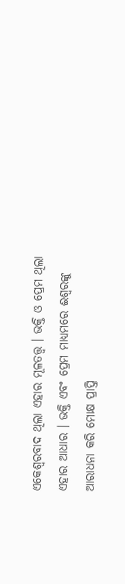ଏକେଶ୍ଵରବାଦ ଥିଲା ଏହାର ମୂଳତତ୍ତ୍ଵ । ଭକ୍ତି ଓ ପ୍ରେମ ଥିଲା ଏହାର ଆଧାର । ଭକ୍ତି ଏବଂ ପ୍ରେମ ମାଧ୍ୟମରେ ଈଶ୍ବରଙ୍କୁ ଆରାଧନା କରି ମୋକ୍ଷ ପ୍ରାପ୍ତି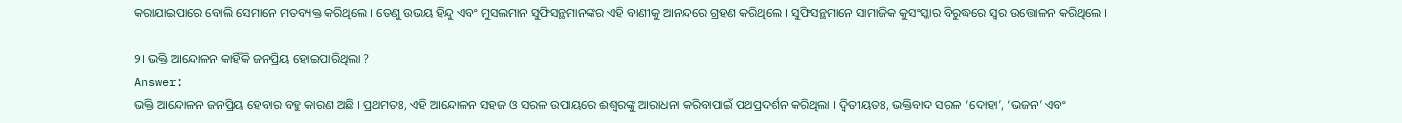କରାଯାଇପାରେ ବୋଲି ସେମାନେ ମତବ୍ୟକ୍ତ କରିଥିଲେ । ତେଣୁ ଉଭୟ ହିନ୍ଦୁ ଏବଂ ମୁସଲମାନ ସୁଫିସନ୍ଥମାନଙ୍କର ଏହି ବାଣୀକୁ ଆନନ୍ଦରେ ଗ୍ରହଣ କରିଥିଲେ । ସୁଫିସନ୍ଥମାନେ ସାମାଜିକ କୁସଂସ୍କାର ବିରୁଦ୍ଧରେ ସ୍ଵର ଉତ୍ତୋଳନ କରିଥିଲେ ।

୨। ଭକ୍ତି ଆନ୍ଦୋଳନ କାହିଁକି ଜନପ୍ରିୟ ହୋଇପାରିଥିଲା ?
Answer:
ଭକ୍ତି ଆନ୍ଦୋଳନ ଜନପ୍ରିୟ ହେବାର ବହୁ କାରଣ ଅଛି । ପ୍ରଥମତଃ, ଏହି ଆନ୍ଦୋଳନ ସହଜ ଓ ସରଳ ଉପାୟରେ ଈଶ୍ଵରଙ୍କୁ ଆରାଧନା କରିବାପାଇଁ ପଥପ୍ରଦର୍ଶନ କରିଥିଲା । ଦ୍ଵିତୀୟତଃ, ଭକ୍ତିବାଦ ସରଳ ‘ଦୋହା’, ‘ଭଜନ’ ଏବଂ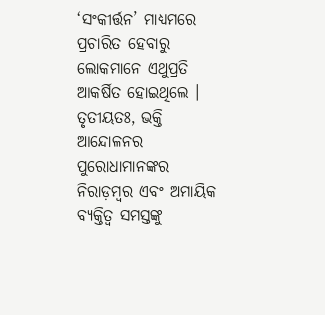‘ସଂକୀର୍ତ୍ତନ’ ମାଧ୍ୟମରେ ପ୍ରଚାରିତ ହେବାରୁ ଲୋକମାନେ ଏଥୁପ୍ରତି ଆକର୍ଷିତ ହୋଇଥିଲେ । ତୃତୀୟତଃ, ଭକ୍ତି ଆନ୍ଦୋଳନର ପୁରୋଧାମାନଙ୍କର ନିରାଡ଼ମ୍ବର ଏବଂ ଅମାୟିକ ବ୍ୟକ୍ତିତ୍ଵ ସମସ୍ତଙ୍କୁ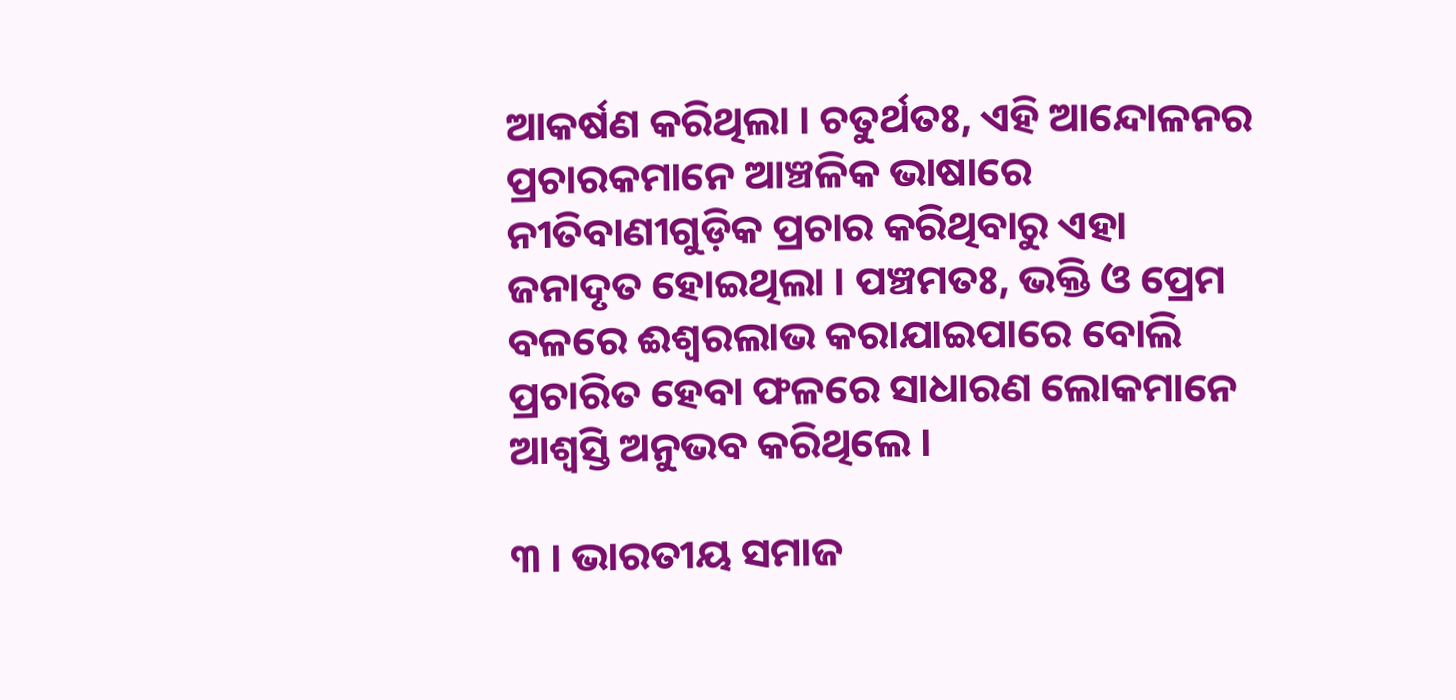ଆକର୍ଷଣ କରିଥିଲା । ଚତୁର୍ଥତଃ, ଏହି ଆନ୍ଦୋଳନର ପ୍ରଚାରକମାନେ ଆଞ୍ଚଳିକ ଭାଷାରେ ନୀତିବାଣୀଗୁଡ଼ିକ ପ୍ରଚାର କରିଥିବାରୁ ଏହା ଜନାଦୃତ ହୋଇଥିଲା । ପଞ୍ଚମତଃ, ଭକ୍ତି ଓ ପ୍ରେମ ବଳରେ ଈଶ୍ଵରଲାଭ କରାଯାଇପାରେ ବୋଲି ପ୍ରଚାରିତ ହେବା ଫଳରେ ସାଧାରଣ ଲୋକମାନେ ଆଶ୍ୱସ୍ତି ଅନୁଭବ କରିଥିଲେ ।

୩ । ଭାରତୀୟ ସମାଜ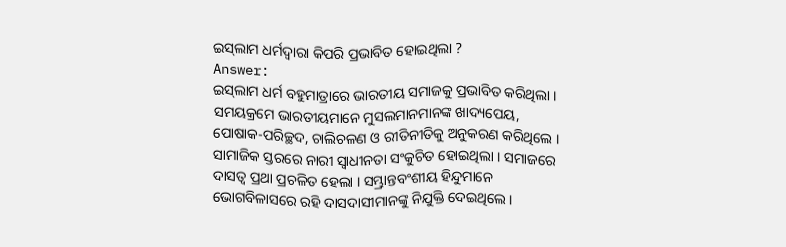ଇସ୍‌ଲାମ ଧର୍ମଦ୍ଵାରା କିପରି ପ୍ରଭାବିତ ହୋଇଥିଲା ?
Answer:
ଇସ୍‌ଲାମ ଧର୍ମ ବହୁମାତ୍ରାରେ ଭାରତୀୟ ସମାଜକୁ ପ୍ରଭାବିତ କରିଥିଲା । ସମୟକ୍ରମେ ଭାରତୀୟମାନେ ମୁସଲମାନମାନଙ୍କ ଖାଦ୍ୟପେୟ, ପୋଷାକ-ପରିଚ୍ଛଦ, ଚାଲିଚଳଣ ଓ ରୀତିନୀତିକୁ ଅନୁକରଣ କରିଥିଲେ । ସାମାଜିକ ସ୍ତରରେ ନାରୀ ସ୍ଵାଧୀନତା ସଂକୁଚିତ ହୋଇଥିଲା । ସମାଜରେ ଦାସତ୍ଵ ପ୍ରଥା ପ୍ରଚଳିତ ହେଲା । ସମ୍ଭ୍ରାନ୍ତବଂଶୀୟ ହିନ୍ଦୁମାନେ ଭୋଗବିଳାସରେ ରହି ଦାସଦାସୀମାନଙ୍କୁ ନିଯୁକ୍ତି ଦେଇଥିଲେ ।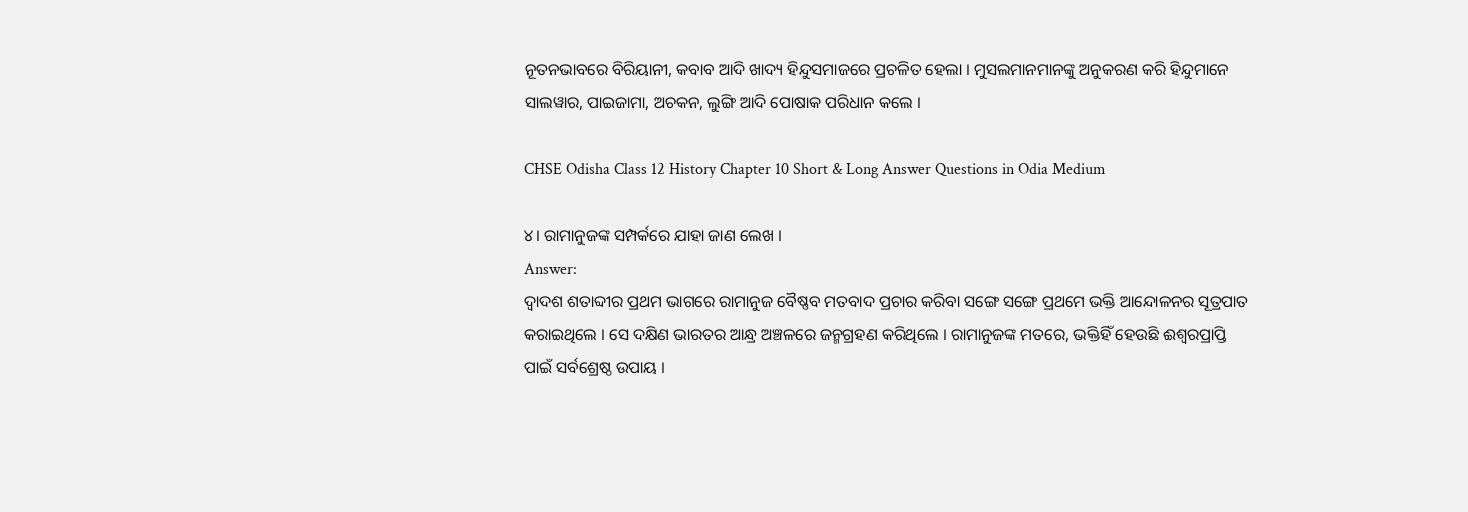ନୂତନଭାବରେ ବିରିୟାନୀ, କବାବ ଆଦି ଖାଦ୍ୟ ହିନ୍ଦୁସମାଜରେ ପ୍ରଚଳିତ ହେଲା । ମୁସଲମାନମାନଙ୍କୁ ଅନୁକରଣ କରି ହିନ୍ଦୁମାନେ ସାଲୱାର, ପାଇଜାମା, ଅଚକନ, ଲୁଙ୍ଗି ଆଦି ପୋଷାକ ପରିଧାନ କଲେ ।

CHSE Odisha Class 12 History Chapter 10 Short & Long Answer Questions in Odia Medium

୪। ରାମାନୁଜଙ୍କ ସମ୍ପର୍କରେ ଯାହା ଜାଣ ଲେଖ ।
Answer:
ଦ୍ଵାଦଶ ଶତାବ୍ଦୀର ପ୍ରଥମ ଭାଗରେ ରାମାନୁଜ ବୈଷ୍ଣବ ମତବାଦ ପ୍ରଚାର କରିବା ସଙ୍ଗେ ସଙ୍ଗେ ପ୍ରଥମେ ଭକ୍ତି ଆନ୍ଦୋଳନର ସୂତ୍ରପାତ କରାଇଥିଲେ । ସେ ଦକ୍ଷିଣ ଭାରତର ଆନ୍ଧ୍ର ଅଞ୍ଚଳରେ ଜନ୍ମଗ୍ରହଣ କରିଥିଲେ । ରାମାନୁଜଙ୍କ ମତରେ, ଭକ୍ତିହିଁ ହେଉଛି ଈଶ୍ଵରପ୍ରାପ୍ତି ପାଇଁ ସର୍ବଶ୍ରେଷ୍ଠ ଉପାୟ ।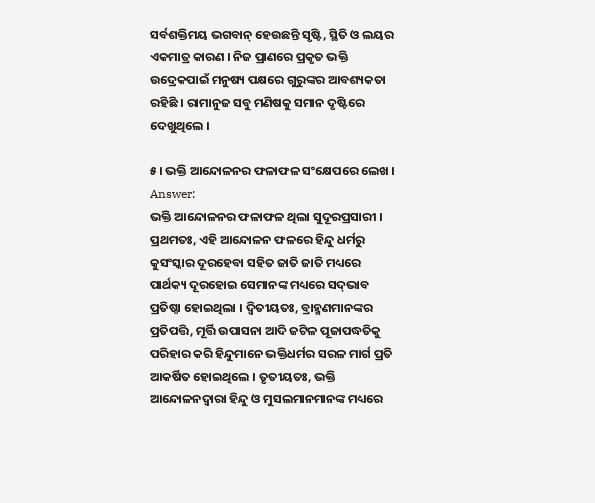ସର୍ବଶକ୍ତିମୟ ଭଗବାନ୍ ହେଉଛନ୍ତି ସୃଷ୍ଟି, ସ୍ଥିତି ଓ ଲୟର ଏକମାତ୍ର କାରଣ । ନିଜ ପ୍ରାଣରେ ପ୍ରକୃତ ଭକ୍ତି ଉଦ୍ରେକପାଇଁ ମନୁଷ୍ୟ ପକ୍ଷରେ ଗୁରୁଙ୍କର ଆବଶ୍ୟକତା ରହିଛି । ରାମାନୁଜ ସବୁ ମଣିଷକୁ ସମାନ ଦୃଷ୍ଟିରେ ଦେଖୁଥିଲେ ।

୫। ଭକ୍ତି ଆନ୍ଦୋଳନର ଫଳାଫଳ ସଂକ୍ଷେପରେ ଲେଖ ।
Answer:
ଭକ୍ତି ଆନ୍ଦୋଳନର ଫଳାଫଳ ଥିଲା ସୁଦୂରପ୍ରସାରୀ । ପ୍ରଥମତଃ, ଏହି ଆନ୍ଦୋଳନ ଫଳରେ ହିନ୍ଦୁ ଧର୍ମରୁ କୁସଂସ୍କାର ଦୂରହେବା ସହିତ ଜାତି ଜାତି ମଧ୍ୟରେ ପାର୍ଥକ୍ୟ ଦୂରହୋଇ ସେମାନଙ୍କ ମଧ୍ୟରେ ସଦ୍‌ଭାବ ପ୍ରତିଷ୍ଠା ହୋଇଥିଲା । ଦ୍ଵିତୀୟତଃ, ବ୍ରାହ୍ମଣମାନଙ୍କର ପ୍ରତିପତ୍ତି, ମୂର୍ତ୍ତି ଉପାସନା ଆଦି ଜଟିଳ ପୂଜାପଦ୍ଧତିକୁ ପରିହାର କରି ହିନ୍ଦୁମାନେ ଭକ୍ତିଧର୍ମର ସରଳ ମାର୍ଗ ପ୍ରତି ଆକର୍ଷିତ ହୋଇଥିଲେ । ତୃତୀୟତଃ, ଭକ୍ତି ଆନ୍ଦୋଳନଦ୍ୱାରା ହିନ୍ଦୁ ଓ ମୁସଲମାନମାନଙ୍କ ମଧ୍ୟରେ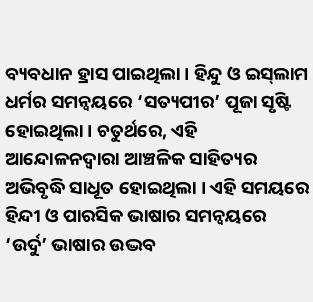ବ୍ୟବଧାନ ହ୍ରାସ ପାଇଥିଲା । ହିନ୍ଦୁ ଓ ଇସ୍‌ଲାମ ଧର୍ମର ସମନ୍ଵୟରେ ‘ସତ୍ୟପୀର’ ପୂଜା ସୃଷ୍ଟି ହୋଇଥିଲା । ଚତୁର୍ଥରେ, ଏହି ଆନ୍ଦୋଳନଦ୍ଵାରା ଆଞ୍ଚଳିକ ସାହିତ୍ୟର ଅଭିବୃଦ୍ଧି ସାଧୂତ ହୋଇଥିଲା । ଏହି ସମୟରେ ହିନ୍ଦୀ ଓ ପାରସିକ ଭାଷାର ସମନ୍ଵୟରେ ‘ଉର୍ଦୁ’ ଭାଷାର ଉଦ୍ଭବ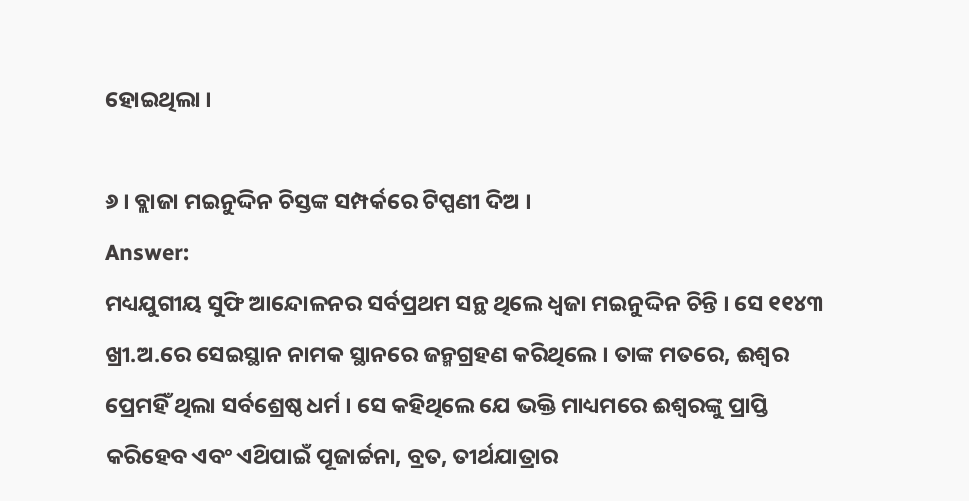ହୋଇଥିଲା ।

୬ । ବ୍ଲାଜା ମଇନୁଦ୍ଦିନ ଚିସ୍ତଙ୍କ ସମ୍ପର୍କରେ ଟିପ୍ପଣୀ ଦିଅ ।
Answer:
ମଧ୍ୟଯୁଗୀୟ ସୁଫି ଆନ୍ଦୋଳନର ସର୍ବପ୍ରଥମ ସନ୍ଥ ଥିଲେ ଧ୍ଵଜା ମଇନୁଦ୍ଦିନ ଚିନ୍ତି । ସେ ୧୧୪୩ ଖ୍ରୀ.ଅ.ରେ ସେଇସ୍ଥାନ ନାମକ ସ୍ଥାନରେ ଜନ୍ମଗ୍ରହଣ କରିଥିଲେ । ତାଙ୍କ ମତରେ, ଈଶ୍ଵର ପ୍ରେମହିଁ ଥିଲା ସର୍ବଶ୍ରେଷ୍ଠ ଧର୍ମ । ସେ କହିଥିଲେ ଯେ ଭକ୍ତି ମାଧ୍ୟମରେ ଈଶ୍ଵରଙ୍କୁ ପ୍ରାପ୍ତି କରିହେବ ଏବଂ ଏଥ‌ିପାଇଁ ପୂଜାର୍ଚ୍ଚନା, ବ୍ରତ, ତୀର୍ଥଯାତ୍ରାର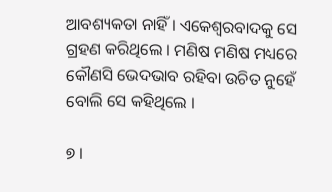ଆବଶ୍ୟକତା ନାହିଁ । ଏକେଶ୍ଵରବାଦକୁ ସେ ଗ୍ରହଣ କରିଥିଲେ । ମଣିଷ ମଣିଷ ମଧ୍ୟରେ କୌଣସି ଭେଦଭାବ ରହିବା ଉଚିତ ନୁହେଁ ବୋଲି ସେ କହିଥିଲେ ।

୭ ।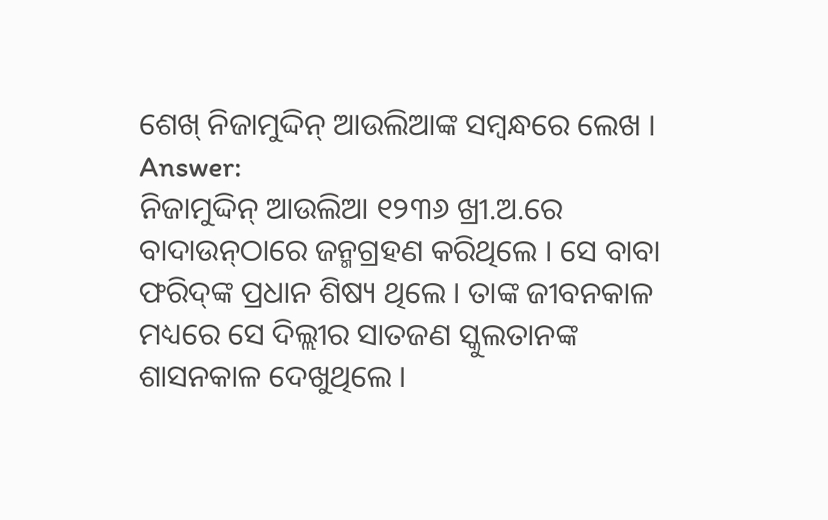ଶେଖ୍ ନିଜାମୁଦ୍ଦିନ୍ ଆଉଲିଆଙ୍କ ସମ୍ବନ୍ଧରେ ଲେଖ ।
Answer:
ନିଜାମୁଦ୍ଦିନ୍ ଆଉଲିଆ ୧୨୩୬ ଖ୍ରୀ.ଅ.ରେ ବାଦାଉନ୍‌ଠାରେ ଜନ୍ମଗ୍ରହଣ କରିଥିଲେ । ସେ ବାବା ଫରିଦ୍‌ଙ୍କ ପ୍ରଧାନ ଶିଷ୍ୟ ଥିଲେ । ତାଙ୍କ ଜୀବନକାଳ ମଧ୍ୟରେ ସେ ଦିଲ୍ଲୀର ସାତଜଣ ସ୍କୁଲତାନଙ୍କ ଶାସନକାଳ ଦେଖୁଥିଲେ ।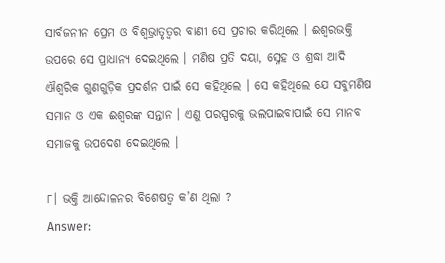ସାର୍ବଜନୀନ ପ୍ରେମ ଓ ବିଶ୍ଵଭ୍ରାତୃତ୍ଵର ବାଣୀ ସେ ପ୍ରଚାର କରିଥିଲେ । ଈଶ୍ଵରଭକ୍ତି ଉପରେ ସେ ପ୍ରାଧାନ୍ୟ ଦେଇଥିଲେ । ମଣିଷ ପ୍ରତି ଦୟା, ସ୍ନେହ ଓ ଶ୍ରଦ୍ଧା ଆଦି ଐଶ୍ଵରିକ ଗୁଣଗୁଡ଼ିକ ପ୍ରଦର୍ଶନ ପାଇଁ ସେ କହିଥିଲେ । ସେ କହିଥିଲେ ଯେ ସବୁମଣିଷ ସମାନ ଓ ଏକ ଈଶ୍ଵରଙ୍କ ସନ୍ତାନ । ଏଣୁ ପରସ୍ପରକୁ ଭଲପାଇବାପାଇଁ ସେ ମାନବ ସମାଜକୁ ଉପଦେଶ ଦେଇଥିଲେ ।

୮। ଭକ୍ତି ଆନ୍ଦୋଳନର ବିଶେଷତ୍ଵ କ’ଣ ଥିଲା ?
Answer: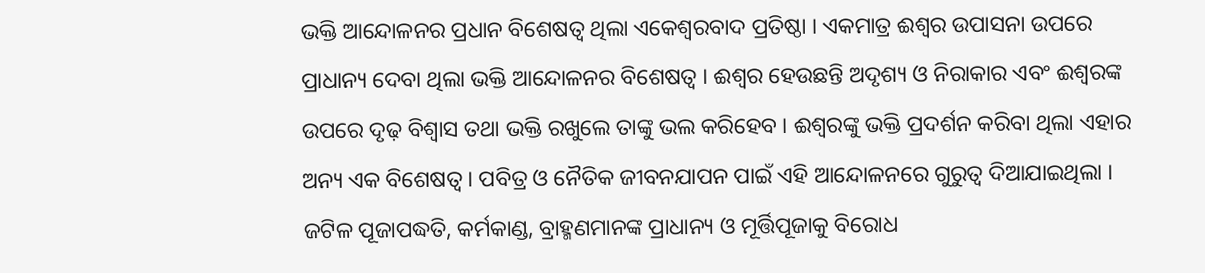ଭକ୍ତି ଆନ୍ଦୋଳନର ପ୍ରଧାନ ବିଶେଷତ୍ଵ ଥିଲା ଏକେଶ୍ଵରବାଦ ପ୍ରତିଷ୍ଠା । ଏକମାତ୍ର ଈଶ୍ଵର ଉପାସନା ଉପରେ ପ୍ରାଧାନ୍ୟ ଦେବା ଥିଲା ଭକ୍ତି ଆନ୍ଦୋଳନର ବିଶେଷତ୍ଵ । ଈଶ୍ବର ହେଉଛନ୍ତି ଅଦୃଶ୍ୟ ଓ ନିରାକାର ଏବଂ ଈଶ୍ଵରଙ୍କ ଉପରେ ଦୃଢ଼ ବିଶ୍ଵାସ ତଥା ଭକ୍ତି ରଖୁଲେ ତାଙ୍କୁ ଭଲ କରିହେବ । ଈଶ୍ଵରଙ୍କୁ ଭକ୍ତି ପ୍ରଦର୍ଶନ କରିବା ଥିଲା ଏହାର ଅନ୍ୟ ଏକ ବିଶେଷତ୍ଵ । ପବିତ୍ର ଓ ନୈତିକ ଜୀବନଯାପନ ପାଇଁ ଏହି ଆନ୍ଦୋଳନରେ ଗୁରୁତ୍ଵ ଦିଆଯାଇଥିଲା । ଜଟିଳ ପୂଜାପଦ୍ଧତି, କର୍ମକାଣ୍ଡ, ବ୍ରାହ୍ମଣମାନଙ୍କ ପ୍ରାଧାନ୍ୟ ଓ ମୂର୍ତ୍ତିପୂଜାକୁ ବିରୋଧ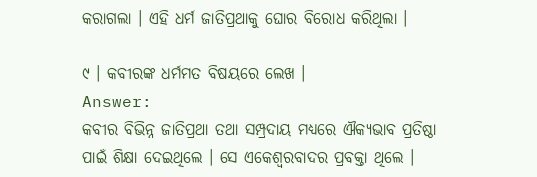କରାଗଲା । ଏହି ଧର୍ମ ଜାତିପ୍ରଥାକୁ ଘୋର ବିରୋଧ କରିଥିଲା ।

୯ । କବୀରଙ୍କ ଧର୍ମମତ ବିଷୟରେ ଲେଖ ।
Answer:
କବୀର ବିଭିନ୍ନ ଜାତିପ୍ରଥା ତଥା ସମ୍ପ୍ରଦାୟ ମଧ୍ୟରେ ଐକ୍ୟଭାବ ପ୍ରତିଷ୍ଠା ପାଇଁ ଶିକ୍ଷା ଦେଇଥିଲେ । ସେ ଏକେଶ୍ୱରବାଦର ପ୍ରବକ୍ତା ଥିଲେ ।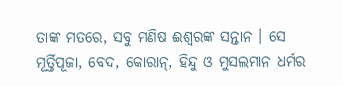ତାଙ୍କ ମତରେ, ସବୁ ମଣିଷ ଈଶ୍ଵରଙ୍କ ସନ୍ତାନ । ସେ ମୂର୍ତ୍ତିପୂଜା, ବେଦ, କୋରାନ୍, ହିନ୍ଦୁ ଓ ମୁସଲମାନ ଧର୍ମର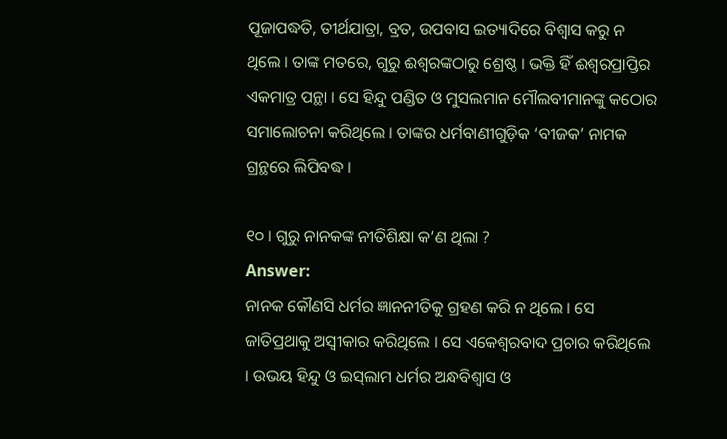ପୂଜାପଦ୍ଧତି, ତୀର୍ଥଯାତ୍ରା, ବ୍ରତ, ଉପବାସ ଇତ୍ୟାଦିରେ ବିଶ୍ଵାସ କରୁ ନ ଥିଲେ । ତାଙ୍କ ମତରେ, ଗୁରୁ ଈଶ୍ଵରଙ୍କଠାରୁ ଶ୍ରେଷ୍ଠ । ଭକ୍ତି ହିଁ ଈଶ୍ୱରପ୍ରାପ୍ତିର ଏକମାତ୍ର ପନ୍ଥା । ସେ ହିନ୍ଦୁ ପଣ୍ଡିତ ଓ ମୁସଲମାନ ମୌଲବୀମାନଙ୍କୁ କଠୋର ସମାଲୋଚନା କରିଥିଲେ । ତାଙ୍କର ଧର୍ମବାଣୀଗୁଡ଼ିକ ‘ବୀଜକ’ ନାମକ ଗ୍ରନ୍ଥରେ ଲିପିବଦ୍ଧ ।

୧୦ । ଗୁରୁ ନାନକଙ୍କ ନୀତିଶିକ୍ଷା କ’ଣ ଥିଲା ?
Answer:
ନାନକ କୌଣସି ଧର୍ମର ଜ୍ଞାନନୀତିକୁ ଗ୍ରହଣ କରି ନ ଥିଲେ । ସେ ଜାତିପ୍ରଥାକୁ ଅସ୍ୱୀକାର କରିଥିଲେ । ସେ ଏକେଶ୍ଵରବାଦ ପ୍ରଚାର କରିଥିଲେ । ଉଭୟ ହିନ୍ଦୁ ଓ ଇସ୍‌ଲାମ ଧର୍ମର ଅନ୍ଧବିଶ୍ଵାସ ଓ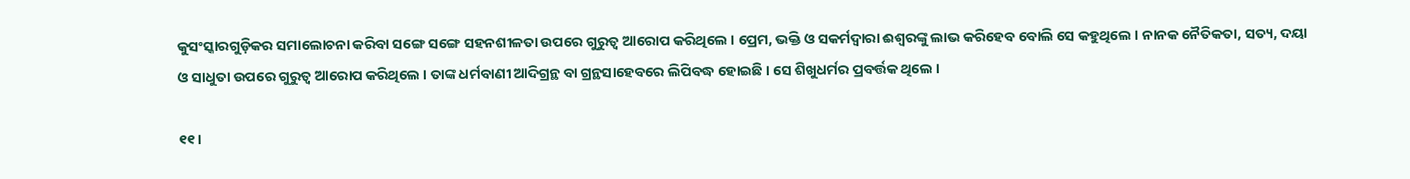କୁସଂସ୍କାରଗୁଡ଼ିକର ସମାଲୋଚନା କରିବା ସଙ୍ଗେ ସଙ୍ଗେ ସହନଶୀଳତା ଉପରେ ଗୁରୁତ୍ଵ ଆରୋପ କରିଥିଲେ । ପ୍ରେମ, ଭକ୍ତି ଓ ସକର୍ମଦ୍ଵାରା ଈଶ୍ଵରଙ୍କୁ ଲାଭ କରିହେବ ବୋଲି ସେ କହୁଥିଲେ । ନାନକ ନୈତିକତା, ସତ୍ୟ, ଦୟା ଓ ସାଧୁତା ଉପରେ ଗୁରୁତ୍ୱ ଆରୋପ କରିଥିଲେ । ତାଙ୍କ ଧର୍ମବାଣୀ ଆଦିଗ୍ରନ୍ଥ ବା ଗ୍ରନ୍ଥସାହେବରେ ଲିପିବଦ୍ଧ ହୋଇଛି । ସେ ଶିଖୁଧର୍ମର ପ୍ରବର୍ତ୍ତକ ଥିଲେ ।

୧୧ ।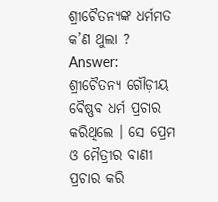ଶ୍ରୀଚୈତନ୍ୟଙ୍କ ଧର୍ମମତ କ’ଣ ଥୁଲା ?
Answer:
ଶ୍ରୀଚୈତନ୍ୟ ଗୌଡ଼ୀୟ ବୈଷ୍ଣବ ଧର୍ମ ପ୍ରଚାର କରିଥିଲେ । ସେ ପ୍ରେମ ଓ ମୈତ୍ରୀର ବାଣୀ ପ୍ରଚାର କରି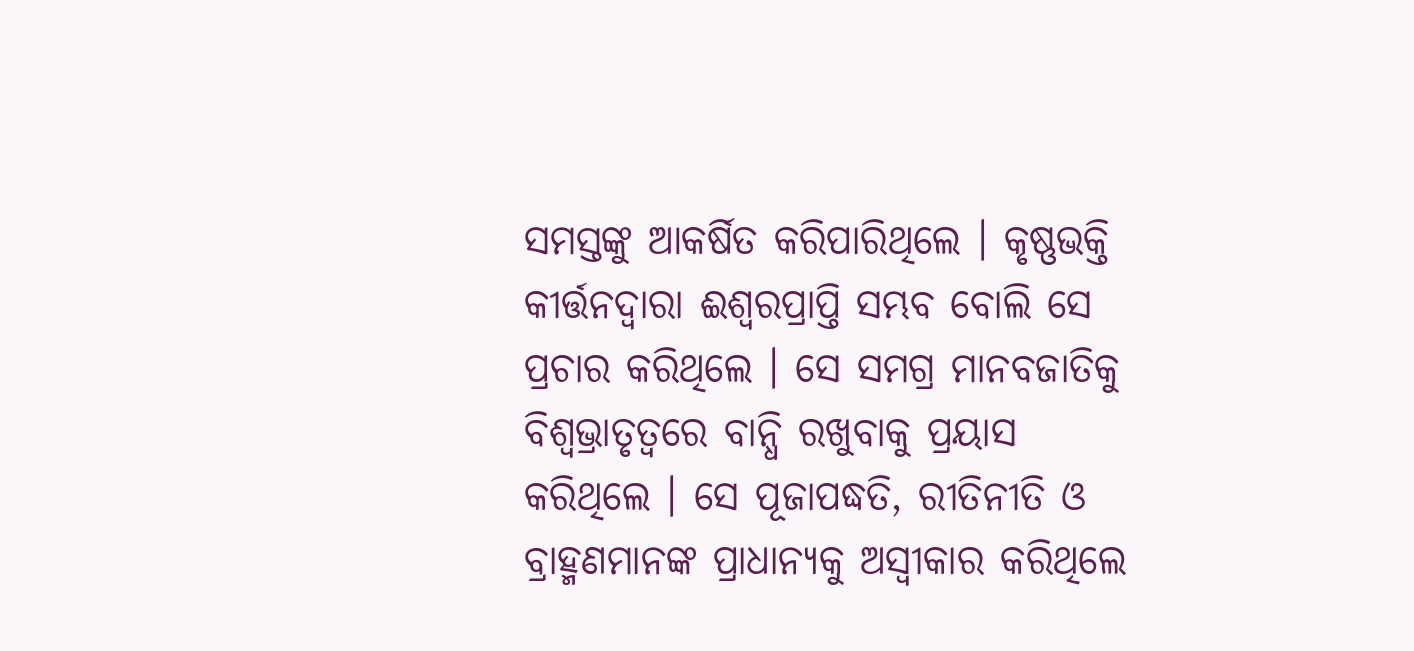ସମସ୍ତଙ୍କୁ ଆକର୍ଷିତ କରିପାରିଥିଲେ । କୃଷ୍ଣଭକ୍ତି କୀର୍ତ୍ତନଦ୍ଵାରା ଈଶ୍ଵରପ୍ରାପ୍ତି ସମ୍ଭବ ବୋଲି ସେ ପ୍ରଚାର କରିଥିଲେ । ସେ ସମଗ୍ର ମାନବଜାତିକୁ ବିଶ୍ବଭ୍ରାତୃତ୍ଵରେ ବାନ୍ଧି ରଖୁବାକୁ ପ୍ରୟାସ କରିଥିଲେ । ସେ ପୂଜାପଦ୍ଧତି, ରୀତିନୀତି ଓ ବ୍ରାହ୍ମଣମାନଙ୍କ ପ୍ରାଧାନ୍ୟକୁ ଅସ୍ଵୀକାର କରିଥିଲେ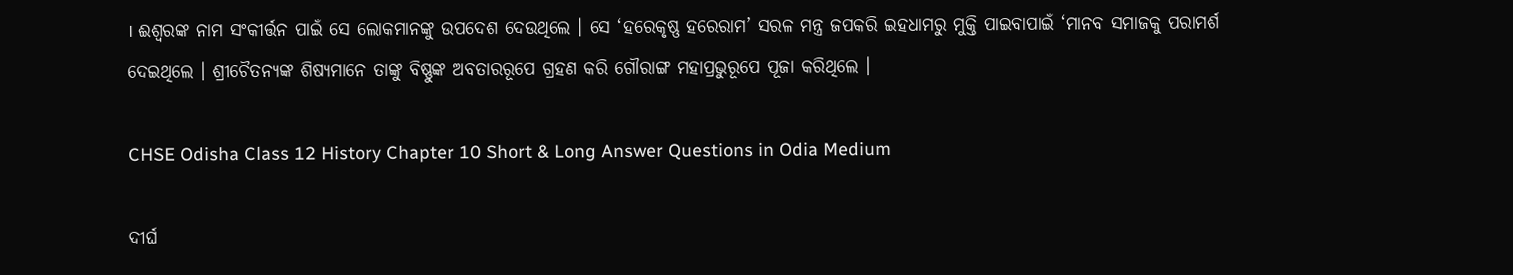। ଈଶ୍ବରଙ୍କ ନାମ ସଂକୀର୍ତ୍ତନ ପାଇଁ ସେ ଲୋକମାନଙ୍କୁ ଉପଦେଶ ଦେଉଥିଲେ । ସେ ‘ହରେକୃଷ୍ଣ ହରେରାମ’ ସରଳ ମନ୍ତ୍ର ଜପକରି ଇହଧାମରୁ ମୁକ୍ତି ପାଇବାପାଇଁ ‘ମାନବ ସମାଜକୁ ପରାମର୍ଶ ଦେଇଥିଲେ । ଶ୍ରୀଚୈତନ୍ୟଙ୍କ ଶିଷ୍ୟମାନେ ତାଙ୍କୁ ବିଷ୍ଣୁଙ୍କ ଅବତାରରୂପେ ଗ୍ରହଣ କରି ଗୌରାଙ୍ଗ ମହାପ୍ରଭୁରୂପେ ପୂଜା କରିଥିଲେ ।

CHSE Odisha Class 12 History Chapter 10 Short & Long Answer Questions in Odia Medium

ଦୀର୍ଘ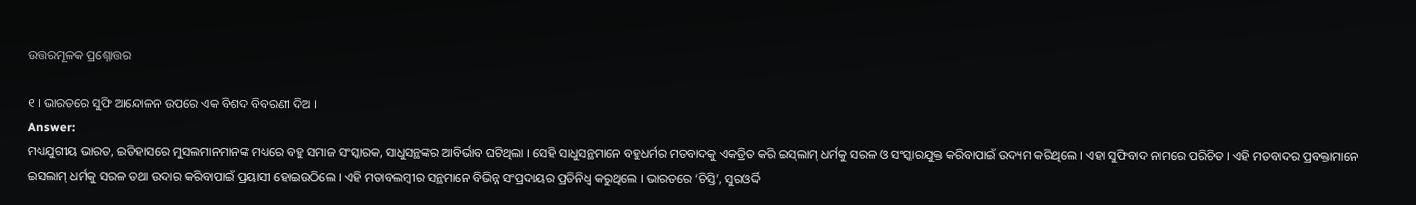ଉତ୍ତରମୂଳକ ପ୍ରଶ୍ନୋତ୍ତର

୧ । ଭାରତରେ ସୁଫି ଆନ୍ଦୋଳନ ଉପରେ ଏକ ବିଶଦ ବିବରଣୀ ଦିଅ ।
Answer:
ମଧ୍ୟଯୁଗୀୟ ଭାରତ, ଇତିହାସରେ ମୁସଲମାନମାନଙ୍କ ମଧ୍ୟରେ ବହୁ ସମାଜ ସଂସ୍କାରକ, ସାଧୁସନ୍ଥଙ୍କର ଆବିର୍ଭାବ ଘଟିଥିଲା । ସେହି ସାଧୁସନ୍ଥମାନେ ବହୁଧର୍ମର ମତବାଦକୁ ଏକତ୍ରିତ କରି ଇସ୍‌ଲାମ୍ ଧର୍ମକୁ ସରଳ ଓ ସଂସ୍କାରଯୁକ୍ତ କରିବାପାଇଁ ଉଦ୍ୟମ କରିଥିଲେ । ଏହା ସୁଫିବାଦ ନାମରେ ପରିଚିତ । ଏହି ମତବାଦର ପ୍ରବକ୍ତାମାନେ ଇସଲାମ୍ ଧର୍ମକୁ ସରଳ ତଥା ଉଦାର କରିବାପାଇଁ ପ୍ରୟାସୀ ହୋଇଉଠିଲେ । ଏହି ମତାବଲମ୍ବୀର ସନ୍ଥମାନେ ବିଭିନ୍ନ ସଂପ୍ରଦାୟର ପ୍ରତିନିଧ୍ୱ କରୁଥିଲେ । ଭାରତରେ ‘ଚିସ୍ତି’, ସୁରଓର୍ଦ୍ଦି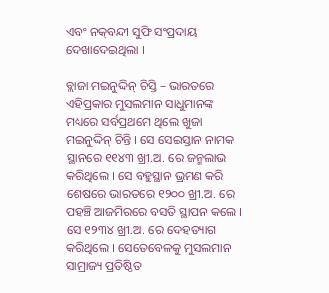ଏବଂ ନକ୍‌ବନ୍ଦୀ ସୁଫି ସଂପ୍ରଦାୟ ଦେଖାଦେଇଥିଲା ।

ବ୍ଲାଜା ମଇନୁଦ୍ଦିନ୍ ଚିସ୍ତି – ଭାରତରେ ଏହିପ୍ରକାର ମୁସଲମାନ ସାଧୁମାନଙ୍କ ମଧ୍ୟରେ ସର୍ବପ୍ରଥମେ ଥିଲେ ଖୁଜା ମଇନୁଦ୍ଦିନ୍ ଚିନ୍ତି । ସେ ସେଇସ୍ତାନ ନାମକ ସ୍ଥାନରେ ୧୧୪୩ ଖ୍ରୀ.ଅ. ରେ ଜନ୍ମଲାଭ କରିଥିଲେ । ସେ ବହୁସ୍ଥାନ ଭ୍ରମଣ କରି ଶେଷରେ ଭାରତରେ ୧୨୦୦ ଖ୍ରୀ.ଅ. ରେ ପହଞ୍ଚି ଆଜମିରରେ ବସତି ସ୍ଥାପନ କଲେ । ସେ ୧୨୩୪ ଖ୍ରୀ.ଅ. ରେ ଦେହତ୍ୟାଗ କରିଥିଲେ । ସେତେବେଳକୁ ମୁସଲମାନ ସାମ୍ରାଜ୍ୟ ପ୍ରତିଷ୍ଠିତ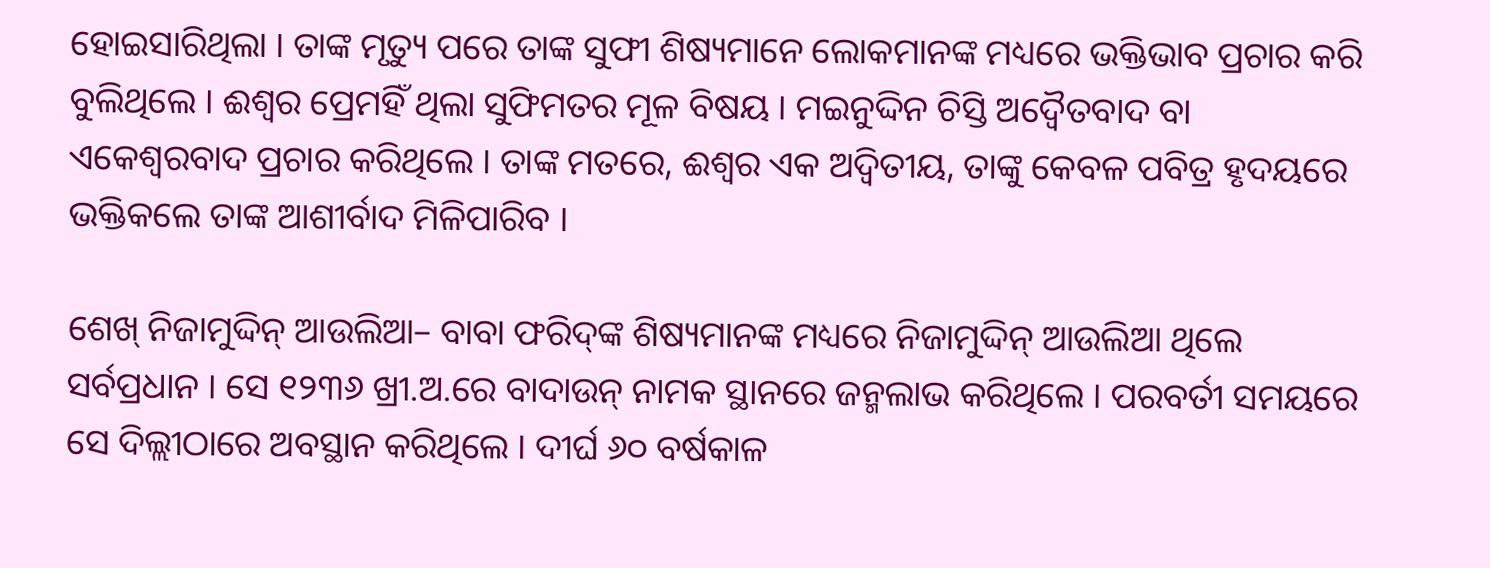ହୋଇସାରିଥିଲା । ତାଙ୍କ ମୃତ୍ୟୁ ପରେ ତାଙ୍କ ସୁଫୀ ଶିଷ୍ୟମାନେ ଲୋକମାନଙ୍କ ମଧ୍ୟରେ ଭକ୍ତିଭାବ ପ୍ରଚାର କରି ବୁଲିଥିଲେ । ଈଶ୍ଵର ପ୍ରେମହିଁ ଥିଲା ସୁଫିମତର ମୂଳ ବିଷୟ । ମଇନୁଦ୍ଦିନ ଚିସ୍ତି ଅଦ୍ଵୈତବାଦ ବା ଏକେଶ୍ଵରବାଦ ପ୍ରଚାର କରିଥିଲେ । ତାଙ୍କ ମତରେ, ଈଶ୍ଵର ଏକ ଅଦ୍ଵିତୀୟ, ତାଙ୍କୁ କେବଳ ପବିତ୍ର ହୃଦୟରେ ଭକ୍ତିକଲେ ତାଙ୍କ ଆଶୀର୍ବାଦ ମିଳିପାରିବ ।

ଶେଖ୍ ନିଜାମୁଦ୍ଦିନ୍ ଆଉଲିଆ– ବାବା ଫରିଦ୍‌ଙ୍କ ଶିଷ୍ୟମାନଙ୍କ ମଧ୍ୟରେ ନିଜାମୁଦ୍ଦିନ୍ ଆଉଲିଆ ଥିଲେ ସର୍ବପ୍ରଧାନ । ସେ ୧୨୩୬ ଖ୍ରୀ.ଅ.ରେ ବାଦାଉନ୍ ନାମକ ସ୍ଥାନରେ ଜନ୍ମଲାଭ କରିଥିଲେ । ପରବର୍ତୀ ସମୟରେ ସେ ଦିଲ୍ଲୀଠାରେ ଅବସ୍ଥାନ କରିଥିଲେ । ଦୀର୍ଘ ୬୦ ବର୍ଷକାଳ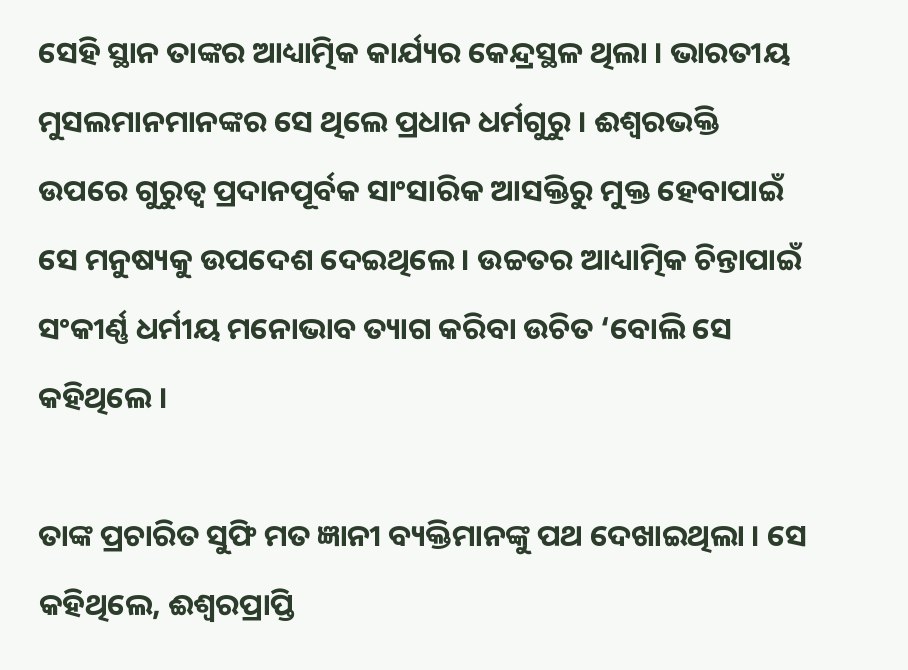ସେହି ସ୍ଥାନ ତାଙ୍କର ଆଧ୍ୟାତ୍ମିକ କାର୍ଯ୍ୟର କେନ୍ଦ୍ରସ୍ଥଳ ଥିଲା । ଭାରତୀୟ ମୁସଲମାନମାନଙ୍କର ସେ ଥିଲେ ପ୍ରଧାନ ଧର୍ମଗୁରୁ । ଈଶ୍ଵରଭକ୍ତି ଉପରେ ଗୁରୁତ୍ଵ ପ୍ରଦାନପୂର୍ବକ ସାଂସାରିକ ଆସକ୍ତିରୁ ମୁକ୍ତ ହେବାପାଇଁ ସେ ମନୁଷ୍ୟକୁ ଉପଦେଶ ଦେଇଥିଲେ । ଉଚ୍ଚତର ଆଧ୍ୟାତ୍ମିକ ଚିନ୍ତାପାଇଁ ସଂକୀର୍ଣ୍ଣ ଧର୍ମୀୟ ମନୋଭାବ ତ୍ୟାଗ କରିବା ଉଚିତ ‘ବୋଲି ସେ କହିଥିଲେ ।

ତାଙ୍କ ପ୍ରଚାରିତ ସୁଫି ମତ ଜ୍ଞାନୀ ବ୍ୟକ୍ତିମାନଙ୍କୁ ପଥ ଦେଖାଇଥିଲା । ସେ କହିଥିଲେ, ଈଶ୍ଵରପ୍ରାପ୍ତି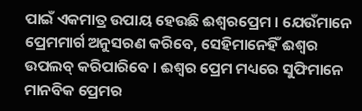ପାଇଁ ଏକମାତ୍ର ଉପାୟ ହେଉଛି ଈଶ୍ୱରପ୍ରେମ । ଯେଉଁମାନେ ପ୍ରେମମାର୍ଗ ଅନୁସରଣ କରିବେ, ସେହିମାନେହିଁ ଈଶ୍ଵର ଉପଲବ୍‌ କରିପାରିବେ । ଈଶ୍ଵର ପ୍ରେମ ମଧ୍ୟରେ ସୁଫିମାନେ ମାନବିକ ପ୍ରେମର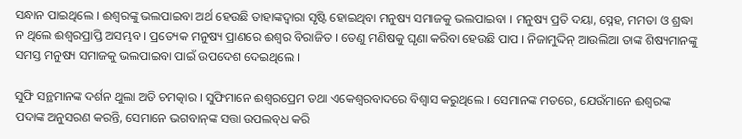ସନ୍ଧାନ ପାଇଥିଲେ । ଈଶ୍ବରଙ୍କୁ ଭଲପାଇବା ଅର୍ଥ ହେଉଛି ତାହାଙ୍କଦ୍ୱାରା ସୃଷ୍ଟି ହୋଇଥିବା ମନୁଷ୍ୟ ସମାଜକୁ ଭଲପାଇବା । ମନୁଷ୍ୟ ପ୍ରତି ଦୟା, ସ୍ନେହ, ମମତା ଓ ଶ୍ରଦ୍ଧା ନ ଥିଲେ ଈଶ୍ଵରପ୍ରାପ୍ତି ଅସମ୍ଭବ । ପ୍ରତ୍ୟେକ ମନୁଷ୍ୟ ପ୍ରାଣରେ ଈଶ୍ଵର ବିରାଜିତ । ତେଣୁ ମଣିଷକୁ ଘୃଣା କରିବା ହେଉଛି ପାପ । ନିଜାମୁଦ୍ଦିନ୍ ଆଉଲିଆ ତାଙ୍କ ଶିଷ୍ୟମାନଙ୍କୁ ସମସ୍ତ ମନୁଷ୍ୟ ସମାଜକୁ ଭଲପାଇବା ପାଇଁ ଉପଦେଶ ଦେଇଥିଲେ ।

ସୁଫି ସନ୍ଥମାନଙ୍କ ଦର୍ଶନ ଥୁଲା ଅତି ଚମତ୍କାର । ସୁଫିମାନେ ଈଶ୍ୱରପ୍ରେମ ତଥା ଏକେଶ୍ୱରବାଦରେ ବିଶ୍ୱାସ କରୁଥିଲେ । ସେମାନଙ୍କ ମତରେ, ଯେଉଁମାନେ ଈଶ୍ବରଙ୍କ ପଦାଙ୍କ ଅନୁସରଣ କରନ୍ତି, ସେମାନେ ଭଗବାନ୍‌ଙ୍କ ସତ୍ତା ଉପଲବ୍‌ଧ କରି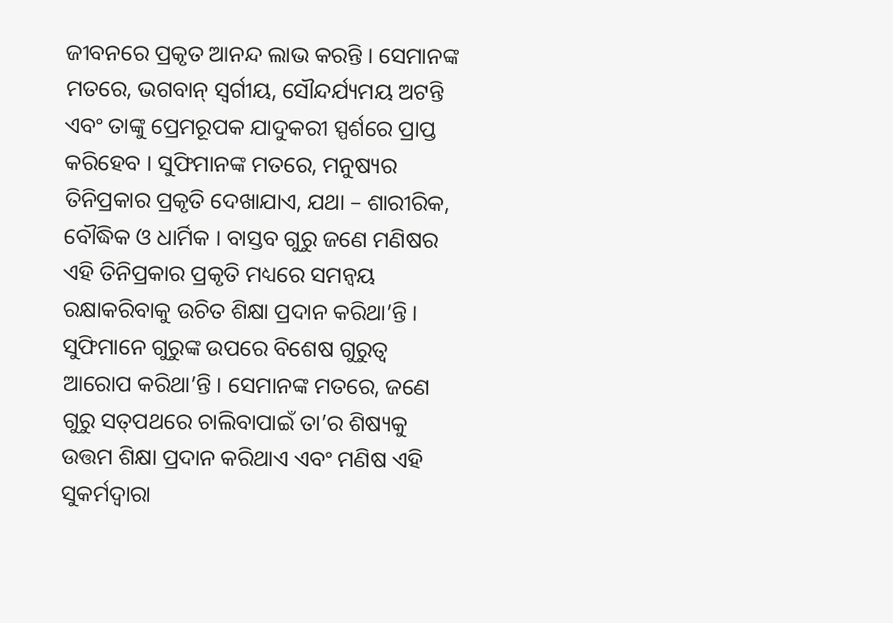ଜୀବନରେ ପ୍ରକୃତ ଆନନ୍ଦ ଲାଭ କରନ୍ତି । ସେମାନଙ୍କ ମତରେ, ଭଗବାନ୍ ସ୍ଵର୍ଗୀୟ, ସୌନ୍ଦର୍ଯ୍ୟମୟ ଅଟନ୍ତି ଏବଂ ତାଙ୍କୁ ପ୍ରେମରୂପକ ଯାଦୁକରୀ ସ୍ପର୍ଶରେ ପ୍ରାପ୍ତ କରିହେବ । ସୁଫିମାନଙ୍କ ମତରେ, ମନୁଷ୍ୟର ତିନିପ୍ରକାର ପ୍ରକୃତି ଦେଖାଯାଏ, ଯଥା – ଶାରୀରିକ, ବୌଦ୍ଧିକ ଓ ଧାର୍ମିକ । ବାସ୍ତବ ଗୁରୁ ଜଣେ ମଣିଷର ଏହି ତିନିପ୍ରକାର ପ୍ରକୃତି ମଧ୍ୟରେ ସମନ୍ଵୟ ରକ୍ଷାକରିବାକୁ ଉଚିତ ଶିକ୍ଷା ପ୍ରଦାନ କରିଥା’ନ୍ତି । ସୁଫିମାନେ ଗୁରୁଙ୍କ ଉପରେ ବିଶେଷ ଗୁରୁତ୍ୱ ଆରୋପ କରିଥା’ନ୍ତି । ସେମାନଙ୍କ ମତରେ, ଜଣେ ଗୁରୁ ସତ୍‌ପଥରେ ଚାଲିବାପାଇଁ ତା’ର ଶିଷ୍ୟକୁ ଉତ୍ତମ ଶିକ୍ଷା ପ୍ରଦାନ କରିଥାଏ ଏବଂ ମଣିଷ ଏହି ସୁକର୍ମଦ୍ଵାରା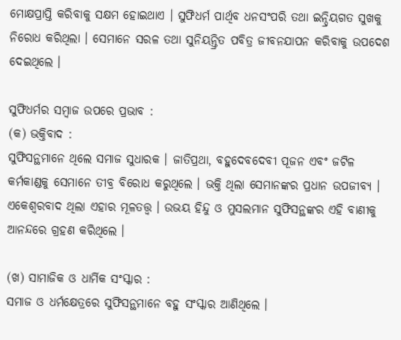ମୋକ୍ଷପ୍ରାପ୍ତି କରିବାକୁ ସକ୍ଷମ ହୋଇଥାଏ । ସୁଫିଧର୍ମ ପାର୍ଥିବ ଧନସଂପରି ତଥା ଇନ୍ଦ୍ରିୟଗତ ସୁଖକୁ ନିରୋଧ କରିଥିଲା । ସେମାନେ ସରଳ ତଥା ସୁନିୟନ୍ତ୍ରିତ ପବିତ୍ର ଜୀବନଯାପନ କରିବାକୁ ଉପଦେଶ ଦେଇଥିଲେ ।

ସୁଫିଧର୍ମର ସମ୍ବାଜ ଉପରେ ପ୍ରଭାବ :
(କ) ଭକ୍ତିବାଦ :
ସୁଫିସନ୍ଥମାନେ ଥିଲେ ସମାଜ ସୁଧାରକ । ଜାତିପ୍ରଥା, ବହୁଦେବଦେବୀ ପୂଜନ ଏବଂ ଜଟିଳ କର୍ମକାଣ୍ଡକୁ ସେମାନେ ତୀବ୍ର ବିରୋଧ କରୁଥିଲେ । ଭକ୍ତି ଥିଲା ସେମାନଙ୍କର ପ୍ରଧାନ ଉପଜୀବ୍ୟ । ଏକେଶ୍ୱରବାଦ ଥିଲା ଏହାର ମୂଳତତ୍ତ୍ୱ । ଉଭୟ ହିନ୍ଦୁ ଓ ମୁସଲମାନ ସୁଫିସନ୍ଥଙ୍କର ଏହି ବାଣୀକୁ ଆନନ୍ଦରେ ଗ୍ରହଣ କରିଥିଲେ ।

(ଖ) ସାମାଜିକ ଓ ଧାର୍ମିକ ସଂସ୍କାର :
ସମାଜ ଓ ଧର୍ମକ୍ଷେତ୍ରରେ ସୁଫିସନ୍ଥମାନେ ବହୁ ସଂସ୍କାର ଆଣିଥିଲେ ।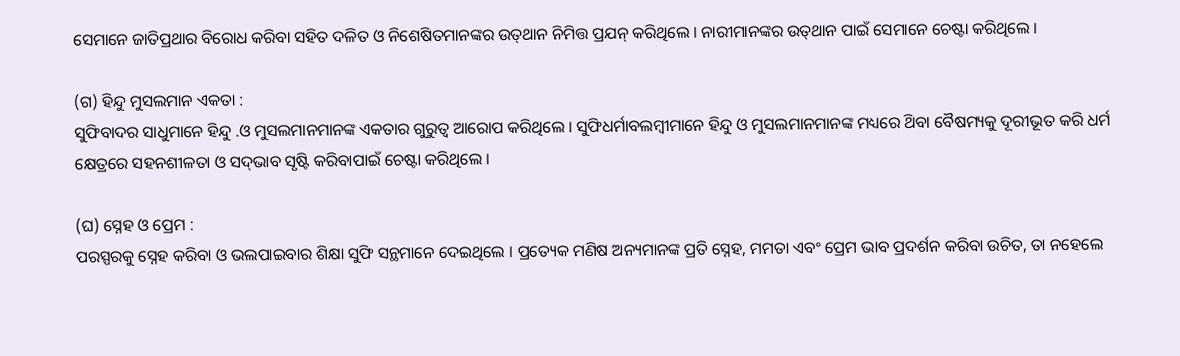ସେମାନେ ଜାତିପ୍ରଥାର ବିରୋଧ କରିବା ସହିତ ଦଳିତ ଓ ନିଶେଷିତମାନଙ୍କର ଉତ୍‌ଥାନ ନିମିତ୍ତ ପ୍ରଯନ୍ କରିଥିଲେ । ନାରୀମାନଙ୍କର ଉତ୍‌ଥାନ ପାଇଁ ସେମାନେ ଚେଷ୍ଟା କରିଥିଲେ ।

(ଗ) ହିନ୍ଦୁ ମୁସଲମାନ ଏକତା :
ସୁଫିବାଦର ସାଧୁମାନେ ହିନ୍ଦୁ .ଓ ମୁସଲମାନମାନଙ୍କ ଏକତାର ଗୁରୁତ୍ୱ ଆରୋପ କରିଥିଲେ । ସୁଫିଧର୍ମାବଲମ୍ବୀମାନେ ହିନ୍ଦୁ ଓ ମୁସଲମାନମାନଙ୍କ ମଧ୍ୟରେ ଥ‌ିବା ବୈଷମ୍ୟକୁ ଦୂରୀଭୂତ କରି ଧର୍ମ କ୍ଷେତ୍ରରେ ସହନଶୀଳତା ଓ ସଦ୍‌ଭାବ ସୃଷ୍ଟି କରିବାପାଇଁ ଚେଷ୍ଟା କରିଥିଲେ ।

(ଘ) ସ୍ନେହ ଓ ପ୍ରେମ :
ପରସ୍ପରକୁ ସ୍ନେହ କରିବା ଓ ଭଲପାଇବାର ଶିକ୍ଷା ସୁଫି ସନ୍ଥମାନେ ଦେଇଥିଲେ । ପ୍ରତ୍ୟେକ ମଣିଷ ଅନ୍ୟମାନଙ୍କ ପ୍ରତି ସ୍ନେହ, ମମତା ଏବଂ ପ୍ରେମ ଭାବ ପ୍ରଦର୍ଶନ କରିବା ଉଚିତ, ତା ନହେଲେ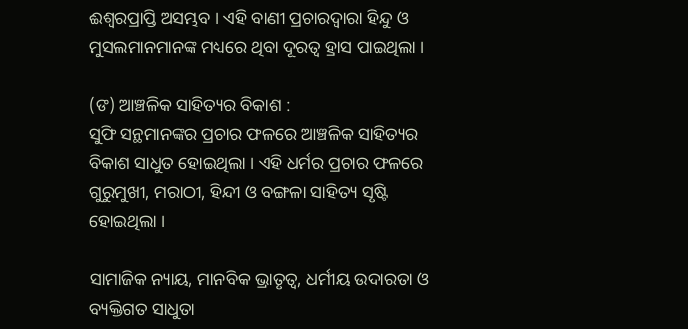ଈଶ୍ୱରପ୍ରାପ୍ତି ଅସମ୍ଭବ । ଏହି ବାଣୀ ପ୍ରଚାରଦ୍ଵାରା ହିନ୍ଦୁ ଓ ମୁସଲମାନମାନଙ୍କ ମଧ୍ୟରେ ଥିବା ଦୂରତ୍ୱ ହ୍ରାସ ପାଇଥିଲା ।

(ଙ) ଆଞ୍ଚଳିକ ସାହିତ୍ୟର ବିକାଶ :
ସୁଫି ସନ୍ଥମାନଙ୍କର ପ୍ରଚାର ଫଳରେ ଆଞ୍ଚଳିକ ସାହିତ୍ୟର ବିକାଶ ସାଧୁତ ହୋଇଥିଲା । ଏହି ଧର୍ମର ପ୍ରଚାର ଫଳରେ ଗୁରୁମୁଖୀ, ମରାଠୀ, ହିନ୍ଦୀ ଓ ବଙ୍ଗଳା ସାହିତ୍ୟ ସୃଷ୍ଟି ହୋଇଥିଲା ।

ସାମାଜିକ ନ୍ୟାୟ, ମାନବିକ ଭ୍ରାତୃତ୍ୱ, ଧର୍ମୀୟ ଉଦାରତା ଓ ବ୍ୟକ୍ତିଗତ ସାଧୁତା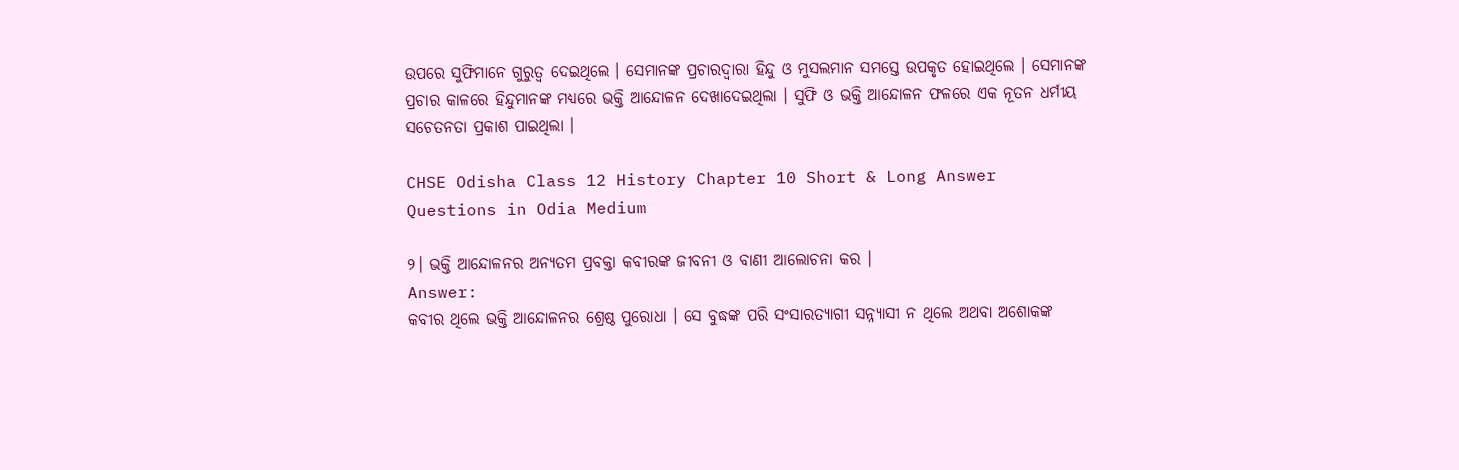ଉପରେ ସୁଫିମାନେ ଗୁରୁତ୍ୱ ଦେଇଥିଲେ । ସେମାନଙ୍କ ପ୍ରଚାରଦ୍ଵାରା ହିନ୍ଦୁ ଓ ମୁସଲମାନ ସମସ୍ତେ ଉପକୃତ ହୋଇଥିଲେ । ସେମାନଙ୍କ ପ୍ରଚାର କାଳରେ ହିନ୍ଦୁମାନଙ୍କ ମଧ୍ୟରେ ଭକ୍ତି ଆନ୍ଦୋଳନ ଦେଖାଦେଇଥିଲା । ସୁଫି ଓ ଭକ୍ତି ଆନ୍ଦୋଳନ ଫଳରେ ଏକ ନୂତନ ଧର୍ମୀୟ ସଚେତନତା ପ୍ରକାଶ ପାଇଥିଲା ।

CHSE Odisha Class 12 History Chapter 10 Short & Long Answer Questions in Odia Medium

୨। ଭକ୍ତି ଆନ୍ଦୋଳନର ଅନ୍ୟତମ ପ୍ରବକ୍ତା କବୀରଙ୍କ ଜୀବନୀ ଓ ବାଣୀ ଆଲୋଚନା କର ।
Answer:
କବୀର ଥିଲେ ଭକ୍ତି ଆନ୍ଦୋଳନର ଶ୍ରେଷ୍ଠ ପୁରୋଧା । ସେ ବୁଦ୍ଧଙ୍କ ପରି ସଂସାରତ୍ୟାଗୀ ସନ୍ନ୍ୟାସୀ ନ ଥିଲେ ଅଥବା ଅଶୋକଙ୍କ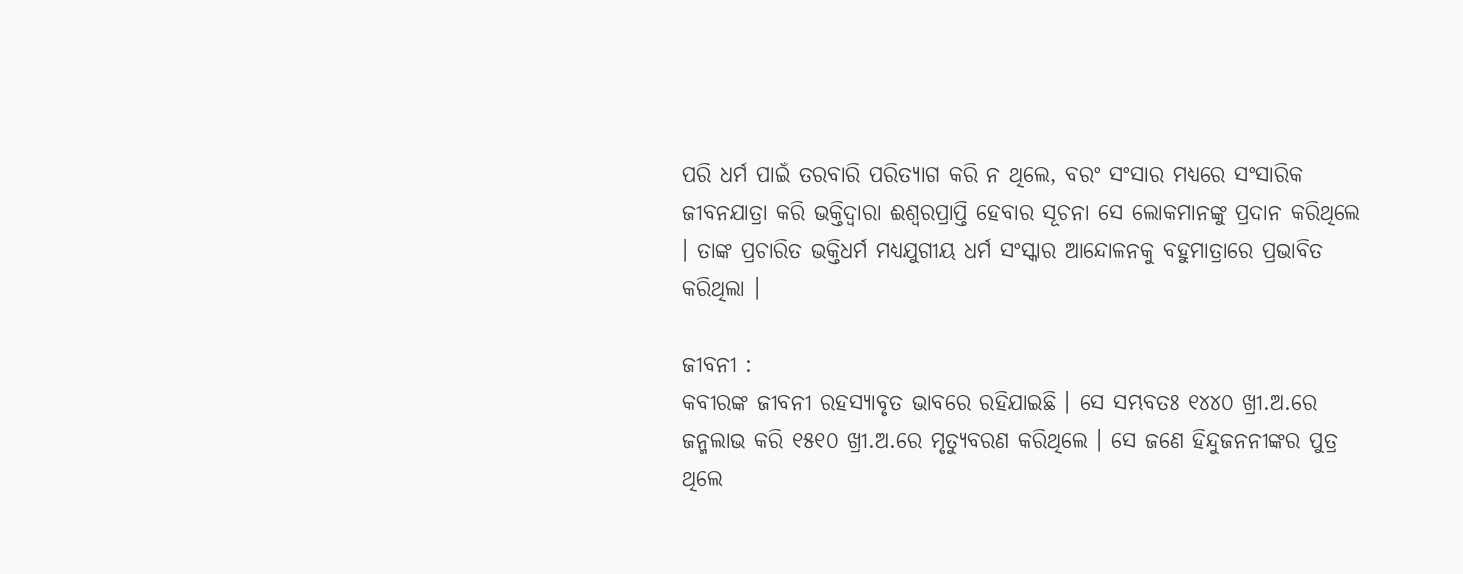ପରି ଧର୍ମ ପାଇଁ ତରବାରି ପରିତ୍ୟାଗ କରି ନ ଥିଲେ, ବରଂ ସଂସାର ମଧ୍ଯରେ ସଂସାରିକ ଜୀବନଯାତ୍ରା କରି ଭକ୍ତିଦ୍ଵାରା ଈଶ୍ୱରପ୍ରାପ୍ତି ହେବାର ସୂଚନା ସେ ଲୋକମାନଙ୍କୁ ପ୍ରଦାନ କରିଥିଲେ । ତାଙ୍କ ପ୍ରଚାରିତ ଭକ୍ତିଧର୍ମ ମଧ୍ୟଯୁଗୀୟ ଧର୍ମ ସଂସ୍କାର ଆନ୍ଦୋଳନକୁ ବହୁମାତ୍ରାରେ ପ୍ରଭାବିତ କରିଥିଲା ।

ଜୀବନୀ :
କବୀରଙ୍କ ଜୀବନୀ ରହସ୍ୟାବୃତ ଭାବରେ ରହିଯାଇଛି । ସେ ସମ୍ଭବତଃ ୧୪୪୦ ଖ୍ରୀ.ଅ.ରେ ଜନ୍ମଲାଭ କରି ୧୫୧୦ ଖ୍ରୀ.ଅ.ରେ ମୃତ୍ୟୁବରଣ କରିଥିଲେ । ସେ ଜଣେ ହିନ୍ଦୁଜନନୀଙ୍କର ପୁତ୍ର ଥିଲେ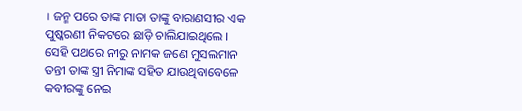। ଜନ୍ମ ପରେ ତାଙ୍କ ମାତା ତାଙ୍କୁ ବାରାଣସୀର ଏକ ପୁଷ୍କରଣୀ ନିକଟରେ ଛାଡ଼ି ଚାଲିଯାଇଥିଲେ । ସେହି ପଥରେ ନୀରୁ ନାମକ ଜଣେ ମୁସଲମାନ ତନ୍ତୀ ତାଙ୍କ ସ୍ତ୍ରୀ ନିମାଙ୍କ ସହିତ ଯାଉଥିବାବେଳେ କବୀରଙ୍କୁ ନେଇ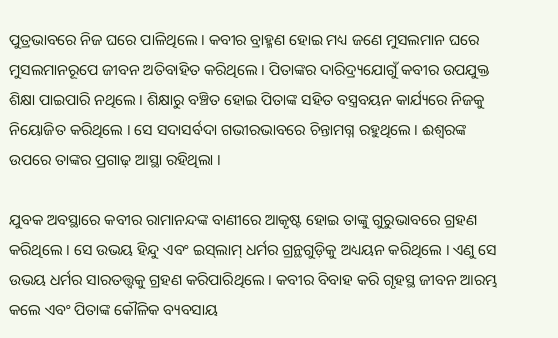ପୁତ୍ରଭାବରେ ନିଜ ଘରେ ପାଳିଥିଲେ । କବୀର ବ୍ରାହ୍ମଣ ହୋଇ ମଧ୍ୟ ଜଣେ ମୁସଲମାନ ଘରେ ମୁସଲମାନରୂପେ ଜୀବନ ଅତିବାହିତ କରିଥିଲେ । ପିତାଙ୍କର ଦାରିଦ୍ର୍ୟଯୋଗୁଁ କବୀର ଉପଯୁକ୍ତ ଶିକ୍ଷା ପାଇପାରି ନଥିଲେ । ଶିକ୍ଷାରୁ ବଞ୍ଚିତ ହୋଇ ପିତାଙ୍କ ସହିତ ବସ୍ତ୍ରବୟନ କାର୍ଯ୍ୟରେ ନିଜକୁ ନିୟୋଜିତ କରିଥିଲେ । ସେ ସଦାସର୍ବଦା ଗଭୀରଭାବରେ ଚିନ୍ତାମଗ୍ନ ରହୁଥିଲେ । ଈଶ୍ଵରଙ୍କ ଉପରେ ତାଙ୍କର ପ୍ରଗାଢ଼ ଆସ୍ଥା ରହିଥିଲା ।

ଯୁବକ ଅବସ୍ଥାରେ କବୀର ରାମାନନ୍ଦଙ୍କ ବାଣୀରେ ଆକୃଷ୍ଟ ହୋଇ ତାଙ୍କୁ ଗୁରୁଭାବରେ ଗ୍ରହଣ କରିଥିଲେ । ସେ ଉଭୟ ହିନ୍ଦୁ ଏବଂ ଇସ୍‌ଲାମ୍ ଧର୍ମର ଗ୍ରନ୍ଥଗୁଡ଼ିକୁ ଅଧ୍ୟୟନ କରିଥିଲେ । ଏଣୁ ସେ ଉଭୟ ଧର୍ମର ସାରତତ୍ତ୍ଵକୁ ଗ୍ରହଣ କରିପାରିଥିଲେ । କବୀର ବିବାହ କରି ଗୃହସ୍ଥ ଜୀବନ ଆରମ୍ଭ କଲେ ଏବଂ ପିତାଙ୍କ କୌଳିକ ବ୍ୟବସାୟ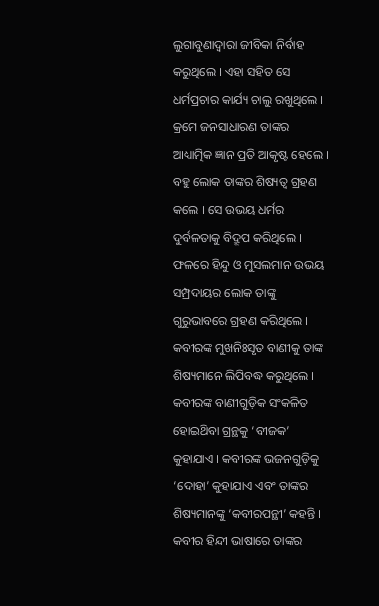ଲୁଗାବୁଣାଦ୍ଵାରା ଜୀବିକା ନିର୍ବାହ କରୁଥିଲେ । ଏହା ସହିତ ସେ ଧର୍ମପ୍ରଚାର କାର୍ଯ୍ୟ ଚାଲୁ ରଖୁଥିଲେ । କ୍ରମେ ଜନସାଧାରଣ ତାଙ୍କର ଆଧ୍ୟାତ୍ମିକ ଜ୍ଞାନ ପ୍ରତି ଆକୃଷ୍ଟ ହେଲେ । ବହୁ ଲୋକ ତାଙ୍କର ଶିଷ୍ୟତ୍ଵ ଗ୍ରହଣ କଲେ । ସେ ଉଭୟ ଧର୍ମର ଦୁର୍ବଳତାକୁ ବିଦ୍ରୂପ କରିଥିଲେ । ଫଳରେ ହିନ୍ଦୁ ଓ ମୁସଲମାନ ଉଭୟ ସମ୍ପ୍ରଦାୟର ଲୋକ ତାଙ୍କୁ ଗୁରୁଭାବରେ ଗ୍ରହଣ କରିଥିଲେ । କବୀରଙ୍କ ମୁଖନିଃସୃତ ବାଣୀକୁ ତାଙ୍କ ଶିଷ୍ୟମାନେ ଲିପିବଦ୍ଧ କରୁଥିଲେ । କବୀରଙ୍କ ବାଣୀଗୁଡ଼ିକ ସଂକଳିତ ହୋଇଥ‌ିବା ଗ୍ରନ୍ଥକୁ ‘ବୀଜକ’ କୁହାଯାଏ । କବୀରଙ୍କ ଭଜନଗୁଡ଼ିକୁ ‘ଦୋହା’ କୁହାଯାଏ ଏବଂ ତାଙ୍କର ଶିଷ୍ୟମାନଙ୍କୁ ‘କବୀରପନ୍ଥୀ’ କହନ୍ତି । କବୀର ହିନ୍ଦୀ ଭାଷାରେ ତାଙ୍କର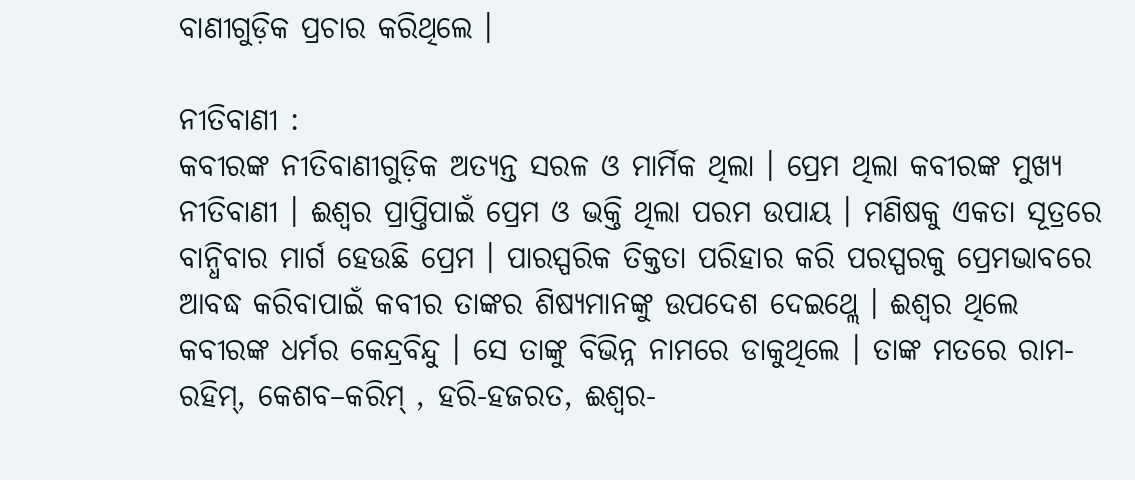ବାଣୀଗୁଡ଼ିକ ପ୍ରଚାର କରିଥିଲେ ।

ନୀତିବାଣୀ :
କବୀରଙ୍କ ନୀତିବାଣୀଗୁଡ଼ିକ ଅତ୍ୟନ୍ତ ସରଳ ଓ ମାର୍ମିକ ଥିଲା । ପ୍ରେମ ଥିଲା କବୀରଙ୍କ ମୁଖ୍ୟ ନୀତିବାଣୀ । ଈଶ୍ଵର ପ୍ରାପ୍ତିପାଇଁ ପ୍ରେମ ଓ ଭକ୍ତି ଥିଲା ପରମ ଉପାୟ । ମଣିଷକୁ ଏକତା ସୂତ୍ରରେ ବାନ୍ଧିବାର ମାର୍ଗ ହେଉଛି ପ୍ରେମ । ପାରସ୍ପରିକ ତିକ୍ତତା ପରିହାର କରି ପରସ୍ପରକୁ ପ୍ରେମଭାବରେ ଆବଦ୍ଧ କରିବାପାଇଁ କବୀର ତାଙ୍କର ଶିଷ୍ୟମାନଙ୍କୁ ଉପଦେଶ ଦେଇଥ୍ଲେ । ଈଶ୍ବର ଥିଲେ କବୀରଙ୍କ ଧର୍ମର କେନ୍ଦ୍ରବିନ୍ଦୁ । ସେ ତାଙ୍କୁ ବିଭିନ୍ନ ନାମରେ ଡାକୁଥିଲେ । ତାଙ୍କ ମତରେ ରାମ-ରହିମ୍, କେଶବ–କରିମ୍ , ହରି-ହଜରତ, ଈଶ୍ଵର-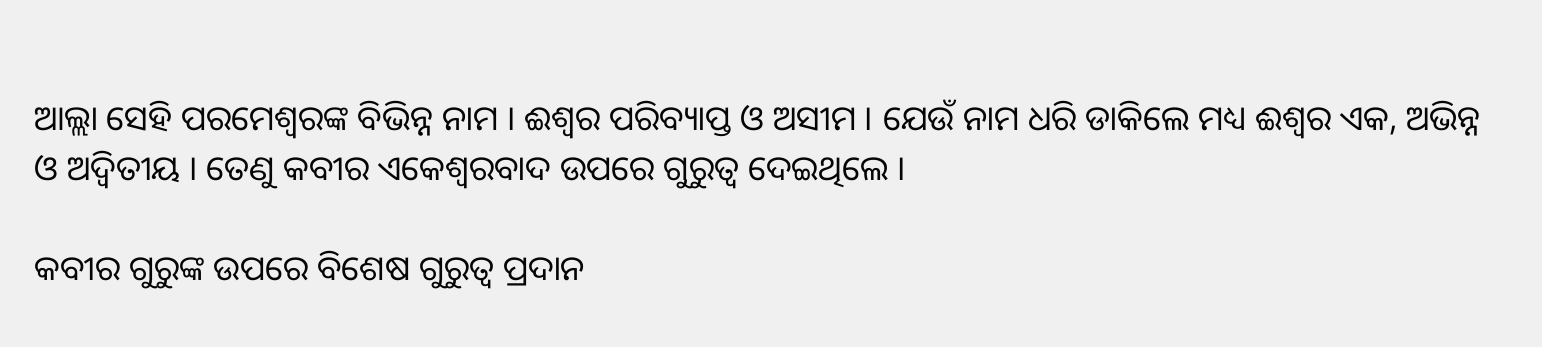ଆଲ୍ଲା ସେହି ପରମେଶ୍ଵରଙ୍କ ବିଭିନ୍ନ ନାମ । ଈଶ୍ବର ପରିବ୍ୟାପ୍ତ ଓ ଅସୀମ । ଯେଉଁ ନାମ ଧରି ଡାକିଲେ ମଧ୍ୟ ଈଶ୍ଵର ଏକ, ଅଭିନ୍ନ ଓ ଅଦ୍ଵିତୀୟ । ତେଣୁ କବୀର ଏକେଶ୍ୱରବାଦ ଉପରେ ଗୁରୁତ୍ଵ ଦେଇଥିଲେ ।

କବୀର ଗୁରୁଙ୍କ ଉପରେ ବିଶେଷ ଗୁରୁତ୍ଵ ପ୍ରଦାନ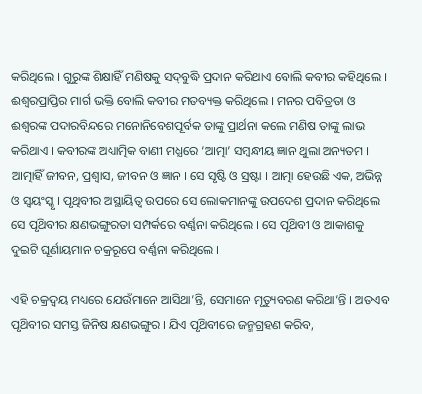କରିଥିଲେ । ଗୁରୁଙ୍କ ଶିକ୍ଷାହିଁ ମଣିଷକୁ ସଦ୍‌ବୁଦ୍ଧି ପ୍ରଦାନ କରିଥାଏ ବୋଲି କବୀର କହିଥିଲେ । ଈଶ୍ୱରପ୍ରାପ୍ତିର ମାର୍ଗ ଭକ୍ତି ବୋଲି କବୀର ମତବ୍ୟକ୍ତ କରିଥିଲେ । ମନର ପବିତ୍ରତା ଓ ଈଶ୍ବରଙ୍କ ପଦାରବିନ୍ଦରେ ମନୋନିବେଶପୂର୍ବକ ତାଙ୍କୁ ପ୍ରାର୍ଥନା କଲେ ମଣିଷ ତାଙ୍କୁ ଲାଭ କରିଥାଏ । କବୀରଙ୍କ ଅଧ୍ୟାତ୍ମିକ ବାଣୀ ମଧ୍ଯରେ ‘ଆତ୍ମା’ ସମ୍ବନ୍ଧୀୟ ଜ୍ଞାନ ଥୁଲା ଅନ୍ୟତମ । ଆତ୍ମାହିଁ ଜୀବନ, ପ୍ରଶ୍ଵାସ, ଜୀବନ ଓ ଜ୍ଞାନ । ସେ ସୃଷ୍ଟି ଓ ସ୍ରଷ୍ଟା । ଆତ୍ମା ହେଉଛି ଏକ, ଅଭିନ୍ନ ଓ ସ୍ଵୟଂସ୍କୃ । ପୃଥିବୀର ଅସ୍ଥାୟିତ୍ଵ ଉପରେ ସେ ଲୋକମାନଙ୍କୁ ଉପଦେଶ ପ୍ରଦାନ କରିଥିଲେ ସେ ପୃଥ‌ିବୀର କ୍ଷଣଭଙ୍ଗୁରତା ସମ୍ପର୍କରେ ବର୍ଣ୍ଣନା କରିଥିଲେ । ସେ ପୃଥ‌ିବୀ ଓ ଆକାଶକୁ ଦୁଇଟି ଘୂର୍ଣାୟମାନ ଚକ୍ରରୂପେ ବର୍ଣ୍ଣନା କରିଥିଲେ ।

ଏହି ଚକ୍ରଦ୍ଵୟ ମଧ୍ୟରେ ଯେଉଁମାନେ ଆସିଥା’ନ୍ତି, ସେମାନେ ମୃତ୍ୟୁବରଣ କରିଥା’ନ୍ତି । ଅତଏବ ପୃଥ‌ିବୀର ସମସ୍ତ ଜିନିଷ କ୍ଷଣଭଙ୍ଗୁର । ଯିଏ ପୃଥ‌ିବୀରେ ଜନ୍ମଗ୍ରହଣ କରିବ,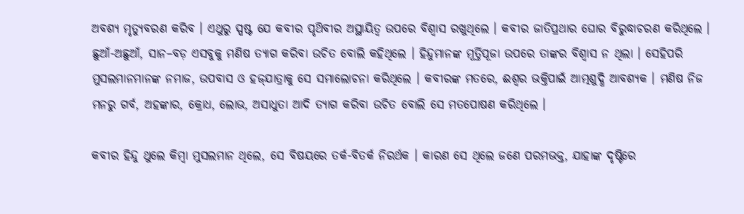ଅବଶ୍ୟ ମୃତ୍ୟୁବରଣ କରିବ । ଏଥୁରୁ ସ୍ପଷ୍ଟ ଯେ କବୀର ପୃଥ‌ିବୀର ଅସ୍ଥାୟିତ୍ଵ ଉପରେ ବିଶ୍ଵାସ ରଖୁଥିଲେ । କବୀର ଜାତିପ୍ରଥାର ଘୋର ବିରୁଦ୍ଧାଚରଣ କରିଥିଲେ । ଛୁଆଁ-ଅଛୁଆଁ, ସାନ–ବଡ଼ ଏସବୁକୁ ମଣିଷ ତ୍ୟାଗ କରିବା ଉଚିତ ବୋଲି କହିଥିଲେ । ହିନ୍ଦୁମାନଙ୍କ ମୂର୍ତ୍ତିପୂଜା ଉପରେ ତାଙ୍କର ବିଶ୍ଵାସ ନ ଥିଲା । ସେହିପରି ମୁସଲମାନମାନଙ୍କ ନମାଜ, ଉପବାସ ଓ ହଜ୍‌ଯାତ୍ରାକୁ ସେ ସମାଲୋଚନା କରିଥିଲେ । କବୀରଙ୍କ ମତରେ, ଈଶ୍ଵର ଭକ୍ତିପାଇଁ ଆତ୍ମଶୁଦ୍ଧି ଆବଶ୍ୟକ । ମଣିଷ ନିଜ ମନରୁ ଗର୍ବ, ଅହଙ୍କାର, କ୍ରୋଧ, ଲୋଭ, ଅସାଧୁତା ଆଦି ତ୍ୟାଗ କରିବା ଉଚିତ ବୋଲି ସେ ମତପୋଷଣ କରିଥିଲେ ।

କବୀର ହିନ୍ଦୁ ଥୁଲେ କିମ୍ବା ମୁସଲମାନ ଥିଲେ, ସେ ବିଷୟରେ ତର୍କ-ବିତର୍କ ନିରର୍ଥକ । କାରଣ ସେ ଥିଲେ ଜଣେ ପରମଭକ୍ତ, ଯାହାଙ୍କ ଦୃଷ୍ଟିରେ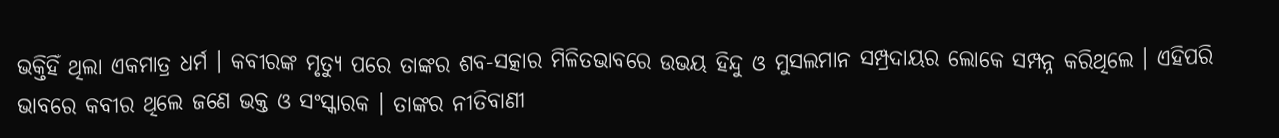ଭକ୍ତିହିଁ ଥିଲା ଏକମାତ୍ର ଧର୍ମ । କବୀରଙ୍କ ମୃତ୍ୟୁ ପରେ ତାଙ୍କର ଶବ-ସତ୍କାର ମିଳିତଭାବରେ ଉଭୟ ହିନ୍ଦୁ ଓ ମୁସଲମାନ ସମ୍ପ୍ରଦାୟର ଲୋକେ ସମ୍ପନ୍ନ କରିଥିଲେ । ଏହିପରି ଭାବରେ କବୀର ଥିଲେ ଜଣେ ଭକ୍ତ ଓ ସଂସ୍କାରକ । ତାଙ୍କର ନୀତିବାଣୀ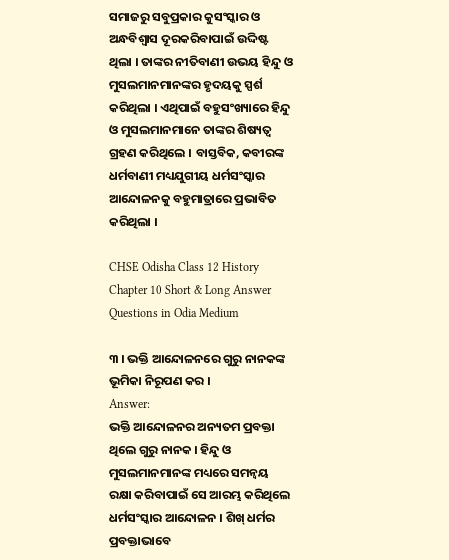ସମାଜରୁ ସବୁପ୍ରକାର କୁସଂସ୍କାର ଓ ଅନ୍ଧବିଶ୍ଵାସ ଦୂରକରିବାପାଇଁ ଉଦ୍ଦିଷ୍ଟ ଥିଲା । ତାଙ୍କର ନୀତିବାଣୀ ଉଭୟ ହିନ୍ଦୁ ଓ ମୁସଲମାନମାନଙ୍କର ହୃଦୟକୁ ସ୍ପର୍ଶ କରିଥିଲା । ଏଥିପାଇଁ ବହୁସଂଖ୍ୟାରେ ହିନ୍ଦୁ ଓ ମୁସଲମାନମାନେ ତାଙ୍କର ଶିଷ୍ୟତ୍ୱ ଗ୍ରହଣ କରିଥିଲେ । ବାସ୍ତବିକ, କବୀରଙ୍କ ଧର୍ମବାଣୀ ମଧ୍ୟଯୁଗୀୟ ଧର୍ମସଂସ୍କାର ଆନ୍ଦୋଳନକୁ ବହୁମାତ୍ରାରେ ପ୍ରଭାବିତ କରିଥିଲା ।

CHSE Odisha Class 12 History Chapter 10 Short & Long Answer Questions in Odia Medium

୩ । ଭକ୍ତି ଆନ୍ଦୋଳନରେ ଗୁରୁ ନାନକଙ୍କ ଭୂମିକା ନିରୂପଣ କର ।
Answer:
ଭକ୍ତି ଆନ୍ଦୋଳନର ଅନ୍ୟତମ ପ୍ରବକ୍ତା ଥିଲେ ଗୁରୁ ନାନକ । ହିନ୍ଦୁ ଓ ମୁସଲମାନମାନଙ୍କ ମଧ୍ୟରେ ସମନ୍ଵୟ ରକ୍ଷା କରିବାପାଇଁ ସେ ଆରମ୍ଭ କରିଥିଲେ ଧର୍ମସଂସ୍କାର ଆନ୍ଦୋଳନ । ଶିଖ୍ ଧର୍ମର ପ୍ରବକ୍ତାଭାବେ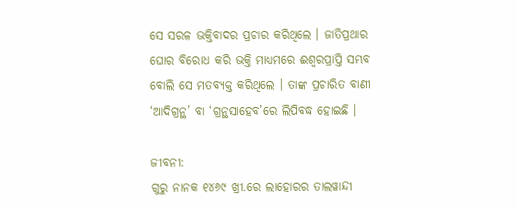ସେ ସରଳ ଭକ୍ତିବାଦର ପ୍ରଚାର କରିଥିଲେ । ଜାତିପ୍ରଥାର ଘୋର ବିରୋଧ କରି ଭକ୍ତି ମାଧ୍ୟମରେ ଈଶ୍ଵରପ୍ରାପ୍ତି ସମ୍ଭବ ବୋଲି ସେ ମତବ୍ୟକ୍ତ କରିଥିଲେ । ତାଙ୍କ ପ୍ରଚାରିତ ବାଣୀ ‘ଆଦିଗ୍ରନ୍ଥ’ ବା ‘ଗ୍ରନ୍ଥସାହେବ’ରେ ଲିପିବଦ୍ଧ ହୋଇଛି ।

ଜୀବନୀ:
ଗୁରୁ ନାନକ ୧୪୬୯ ଖ୍ରୀ.ରେ ଲାହୋରର ତାଲୱାନ୍ଦୀ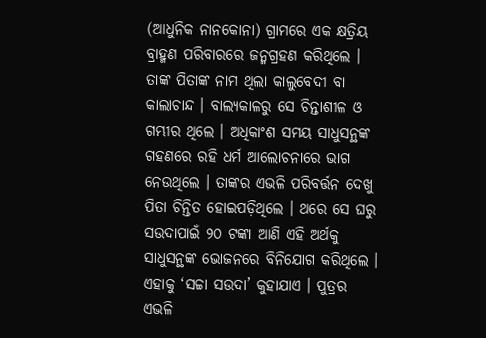(ଆଧୁନିକ ନାନକୋନା) ଗ୍ରାମରେ ଏକ କ୍ଷତ୍ରିୟ ବ୍ରାହ୍ମଣ ପରିବାରରେ ଜନ୍ମଗ୍ରହଣ କରିଥିଲେ । ତାଙ୍କ ପିତାଙ୍କ ନାମ ଥିଲା କାଲୁବେଦୀ ବା କାଲାଚାନ୍ଦ । ବାଲ୍ୟକାଳରୁ ସେ ଚିନ୍ତାଶୀଳ ଓ ଗମ୍ଭୀର ଥିଲେ । ଅଧିକାଂଶ ସମୟ ସାଧୁସନ୍ଥଙ୍କ ଗହଣରେ ରହି ଧର୍ମ ଆଲୋଚନାରେ ଭାଗ ନେଉଥିଲେ । ତାଙ୍କର ଏଭଳି ପରିବର୍ତ୍ତନ ଦେଖୁ ପିତା ଚିନ୍ତିତ ହୋଇପଡ଼ିଥିଲେ । ଥରେ ସେ ଘରୁ ସଉଦାପାଇଁ ୨୦ ଟଙ୍କା ଆଣି ଏହି ଅର୍ଥକୁ ସାଧୁସନ୍ଥଙ୍କ ଭୋଜନରେ ବିନିଯୋଗ କରିଥିଲେ । ଏହାକୁ ‘ସଚ୍ଚା ସଉଦା’ କୁହାଯାଏ । ପୁତ୍ରର ଏଭଳି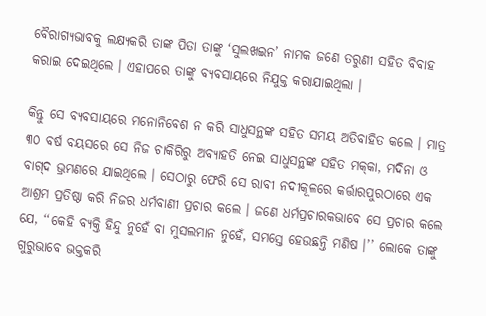ବୈରାଗ୍ୟଭାବକୁ ଲକ୍ଷ୍ୟକରି ତାଙ୍କ ପିତା ତାଙ୍କୁ ‘ସୁଲଖଇନ’ ନାମକ ଜଣେ ତରୁଣୀ ସହିତ ବିବାହ କରାଇ ଦେଇଥିଲେ । ଏହାପରେ ତାଙ୍କୁ ବ୍ୟବସାୟରେ ନିଯୁକ୍ତ କରାଯାଇଥିଲା ।

କିନ୍ତୁ ସେ ବ୍ୟବସାୟରେ ମନୋନିବେଶ ନ କରି ସାଧୁସନ୍ଥଙ୍କ ସହିତ ସମୟ ଅତିବାହିତ କଲେ । ମାତ୍ର ୩୦ ବର୍ଷ ବୟସରେ ସେ ନିଜ ଚାକିରିରୁ ଅବ୍ୟାହତି ନେଇ ସାଧୁସନ୍ଥଙ୍କ ସହିତ ମକ୍‌କା, ମଦିନା ଓ ବାଗ୍‌ଦ ଭ୍ରମଣରେ ଯାଇଥିଲେ । ସେଠାରୁ ଫେରି ସେ ରାବୀ ନଦୀକୂଳରେ କର୍ତ୍ତାରପୁରଠାରେ ଏକ ଆଶ୍ରମ ପ୍ରତିଷ୍ଠା କରି ନିଜର ଧର୍ମବାଣୀ ପ୍ରଚାର କଲେ । ଜଣେ ଧର୍ମପ୍ରଚାରକଭାବେ ସେ ପ୍ରଚାର କଲେ ଯେ, ‘‘କେହି ବ୍ୟକ୍ତି ହିନ୍ଦୁ ନୁହେଁ ବା ମୁସଲମାନ ନୁହେଁ, ସମସ୍ତେ ହେଉଛନ୍ତି ମଣିଷ ।’’ ଲୋକେ ତାଙ୍କୁ ଗୁରୁଭାବେ ଭକ୍ତକରି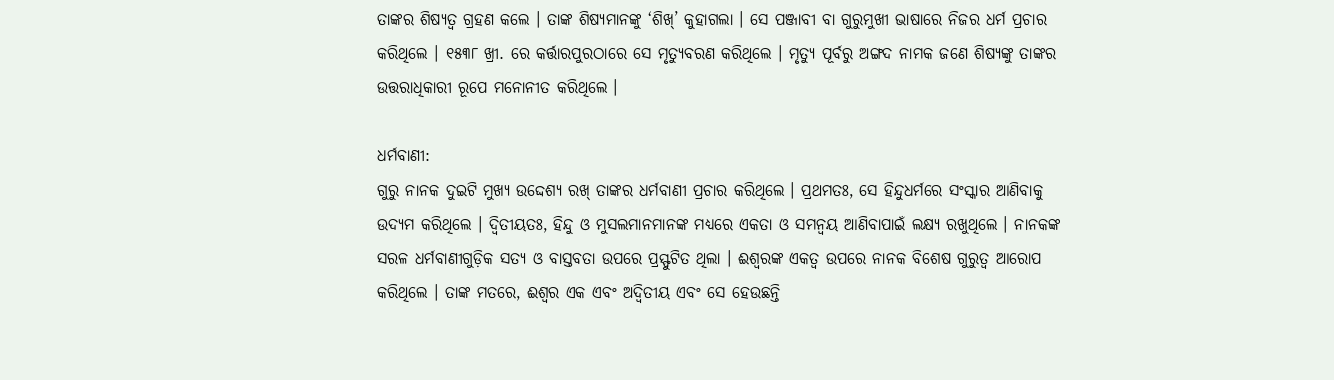ତାଙ୍କର ଶିଷ୍ୟତ୍ଵ ଗ୍ରହଣ କଲେ । ତାଙ୍କ ଶିଷ୍ୟମାନଙ୍କୁ ‘ଶିଖ୍’ କୁହାଗଲା । ସେ ପଞ୍ଜାବୀ ବା ଗୁରୁମୁଖୀ ଭାଷାରେ ନିଜର ଧର୍ମ ପ୍ରଚାର କରିଥିଲେ । ୧୫୩୮ ଖ୍ରୀ. ରେ କର୍ତ୍ତାରପୁରଠାରେ ସେ ମୃତ୍ୟୁବରଣ କରିଥିଲେ । ମୃତ୍ୟୁ ପୂର୍ବରୁ ଅଙ୍ଗଦ ନାମକ ଜଣେ ଶିଷ୍ୟଙ୍କୁ ତାଙ୍କର ଉତ୍ତରାଧିକାରୀ ରୂପେ ମନୋନୀତ କରିଥିଲେ ।

ଧର୍ମବାଣୀ:
ଗୁରୁ ନାନକ ଦୁଇଟି ମୁଖ୍ୟ ଉଦ୍ଦେଶ୍ୟ ରଖ୍ ତାଙ୍କର ଧର୍ମବାଣୀ ପ୍ରଚାର କରିଥିଲେ । ପ୍ରଥମତଃ, ସେ ହିନ୍ଦୁଧର୍ମରେ ସଂସ୍କାର ଆଣିବାକୁ ଉଦ୍ୟମ କରିଥିଲେ । ଦ୍ଵିତୀୟତଃ, ହିନ୍ଦୁ ଓ ମୁସଲମାନମାନଙ୍କ ମଧ୍ୟରେ ଏକତା ଓ ସମନ୍ଵୟ ଆଣିବାପାଇଁ ଲକ୍ଷ୍ୟ ରଖୁଥିଲେ । ନାନକଙ୍କ ସରଳ ଧର୍ମବାଣୀଗୁଡ଼ିକ ସତ୍ୟ ଓ ବାସ୍ତବତା ଉପରେ ପ୍ରସ୍ଫୁଟିତ ଥିଲା । ଈଶ୍ଵରଙ୍କ ଏକତ୍ଵ ଉପରେ ନାନକ ବିଶେଷ ଗୁରୁତ୍ୱ ଆରୋପ କରିଥିଲେ । ତାଙ୍କ ମତରେ, ଈଶ୍ଵର ଏକ ଏବଂ ଅଦ୍ଵିତୀୟ ଏବଂ ସେ ହେଉଛନ୍ତି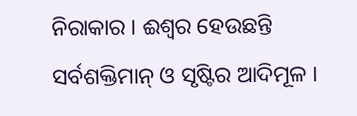ନିରାକାର । ଈଶ୍ବର ହେଉଛନ୍ତି ସର୍ବଶକ୍ତିମାନ୍ ଓ ସୃଷ୍ଟିର ଆଦିମୂଳ ।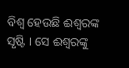ବିଶ୍ଵ ହେଉଛି ଈଶ୍ୱରଙ୍କ ସୃଷ୍ଟି । ସେ ଈଶ୍ଵରଙ୍କୁ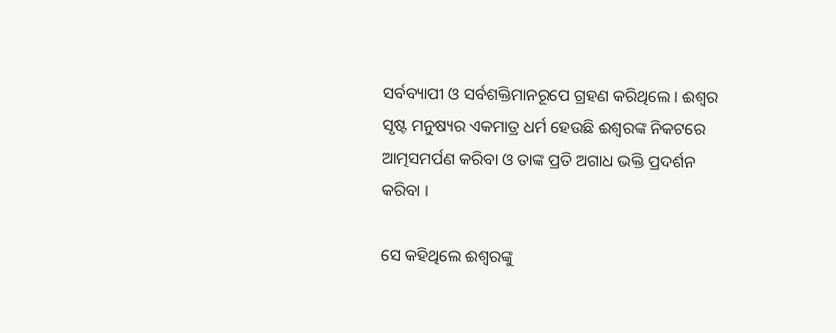ସର୍ବବ୍ୟାପୀ ଓ ସର୍ବଶକ୍ତିମାନରୂପେ ଗ୍ରହଣ କରିଥିଲେ । ଈଶ୍ୱର ସୃଷ୍ଟ ମନୁଷ୍ୟର ଏକମାତ୍ର ଧର୍ମ ହେଉଛି ଈଶ୍ଵରଙ୍କ ନିକଟରେ ଆତ୍ମସମର୍ପଣ କରିବା ଓ ତାଙ୍କ ପ୍ରତି ଅଗାଧ ଭକ୍ତି ପ୍ରଦର୍ଶନ କରିବା ।

ସେ କହିଥିଲେ ଈଶ୍ବରଙ୍କୁ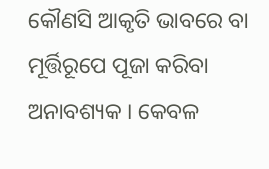କୌଣସି ଆକୃତି ଭାବରେ ବା ମୂର୍ତ୍ତିରୂପେ ପୂଜା କରିବା ଅନାବଶ୍ୟକ । କେବଳ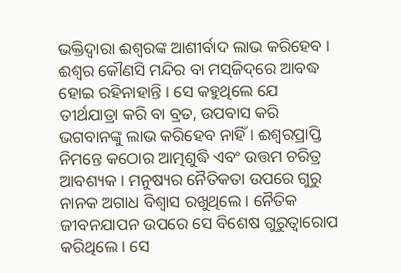ଭକ୍ତିଦ୍ଵାରା ଈଶ୍ଵରଙ୍କ ଆଶୀର୍ବାଦ ଲାଭ କରିହେବ । ଈଶ୍ବର କୌଣସି ମନ୍ଦିର ବା ମସ୍‌ଜିଦ୍‌ରେ ଆବଦ୍ଧ ହୋଇ ରହିନାହାନ୍ତି । ସେ କହୁଥିଲେ ଯେ ତୀର୍ଥଯାତ୍ରା କରି ବା ବ୍ରତ, ଉପବାସ କରି ଭଗବାନଙ୍କୁ ଲାଭ କରିହେବ ନାହିଁ । ଈଶ୍ଵରପ୍ରାପ୍ତି ନିମନ୍ତେ କଠୋର ଆତ୍ମଶୁଦ୍ଧି ଏବଂ ଉତ୍ତମ ଚରିତ୍ର ଆବଶ୍ୟକ । ମନୁଷ୍ୟର ନୈତିକତା ଉପରେ ଗୁରୁ ନାନକ ଅଗାଧ ବିଶ୍ଵାସ ରଖୁଥିଲେ । ନୈତିକ ଜୀବନଯାପନ ଉପରେ ସେ ବିଶେଷ ଗୁରୁତ୍ୱାରୋପ କରିଥିଲେ । ସେ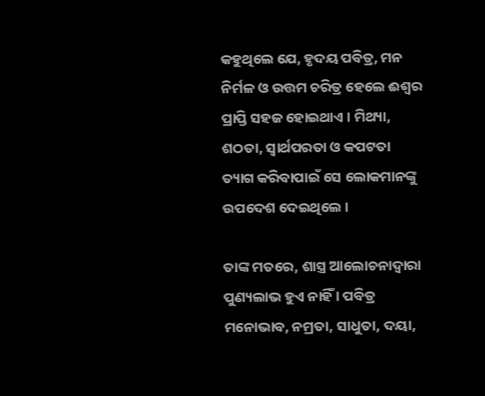କହୁଥିଲେ ଯେ, ହୃଦୟ ପବିତ୍ର, ମନ ନିର୍ମଳ ଓ ଉତ୍ତମ ଚରିତ୍ର ହେଲେ ଈଶ୍ଵର ପ୍ରାପ୍ତି ସହଜ ହୋଇଥାଏ । ମିଥ୍ୟା, ଶଠତା, ସ୍ୱାର୍ଥପରତା ଓ କପଟତା ତ୍ୟାଗ କରିବାପାଇଁ ସେ ଲୋକମାନଙ୍କୁ ଉପଦେଶ ଦେଇଥିଲେ ।

ତାଙ୍କ ମତରେ, ଶାସ୍ତ୍ର ଆଲୋଚନାଦ୍ଵାରା ପୁଣ୍ୟଲାଭ ହୁଏ ନାହିଁ । ପବିତ୍ର ମନୋଭାବ, ନମ୍ରତା, ସାଧୁତା, ଦୟା,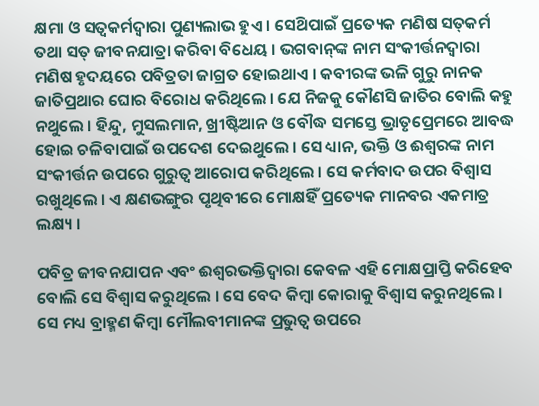କ୍ଷମା ଓ ସତ୍ଵକର୍ମଦ୍ଵାରା ପୁଣ୍ୟଲାଭ ହୁଏ । ସେଥ‌ିପାଇଁ ପ୍ରତ୍ୟେକ ମଣିଷ ସତ୍‌କର୍ମ ତଥା ସତ୍ ଜୀବନଯାତ୍ରା କରିବା ବିଧେୟ । ଭଗବାନ୍‌ଙ୍କ ନାମ ସଂକୀର୍ତ୍ତନଦ୍ଵାରା ମଣିଷ ହୃଦୟରେ ପବିତ୍ରତା ଜାଗ୍ରତ ହୋଇଥାଏ । କବୀରଙ୍କ ଭଳି ଗୁରୁ ନାନକ ଜାତିପ୍ରଥାର ଘୋର ବିରୋଧ କରିଥିଲେ । ଯେ ନିଜକୁ କୌଣସି ଜାତିର ବୋଲି କହୁ ନଥୁଲେ । ହିନ୍ଦୁ, ମୁସଲମାନ, ଖ୍ରୀଷ୍ଟିଆନ ଓ ବୌଦ୍ଧ ସମସ୍ତେ ଭ୍ରାତୃପ୍ରେମରେ ଆବଦ୍ଧ ହୋଇ ଚଳିବାପାଇଁ ଉପଦେଶ ଦେଇଥୁଲେ । ସେ ଧ୍ୟାନ, ଭକ୍ତି ଓ ଈଶ୍ଵରଙ୍କ ନାମ ସଂକୀର୍ତ୍ତନ ଉପରେ ଗୁରୁତ୍ୱ ଆରୋପ କରିଥିଲେ । ସେ କର୍ମବାଦ ଉପର ବିଶ୍ଵାସ ରଖୁଥିଲେ । ଏ କ୍ଷଣଭଙ୍ଗୁର ପୃଥିବୀରେ ମୋକ୍ଷହିଁ ପ୍ରତ୍ୟେକ ମାନବର ଏକମାତ୍ର ଲକ୍ଷ୍ୟ ।

ପବିତ୍ର ଜୀବନଯାପନ ଏବଂ ଈଶ୍ଵରଭକ୍ତିଦ୍ଵାରା କେବଳ ଏହି ମୋକ୍ଷପ୍ରାପ୍ତି କରିହେବ ବୋଲି ସେ ବିଶ୍ଵାସ କରୁଥିଲେ । ସେ ବେଦ କିମ୍ବା କୋରାକୁ ବିଶ୍ଵାସ କରୁନଥିଲେ । ସେ ମଧ୍ୟ ବ୍ରାହ୍ମଣ କିମ୍ବା ମୌଲବୀମାନଙ୍କ ପ୍ରଭୁତ୍ଵ ଉପରେ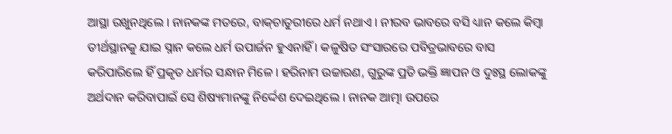ଆସ୍ଥା ରଖୁନଥିଲେ । ନାନକଙ୍କ ମତରେ, ବାକ୍‌ଚାତୁରୀରେ ଧର୍ମ ନଥାଏ । ନୀରବ ଭାବରେ ବସି ଧ୍ୟାନ କଲେ କିମ୍ବା ତୀର୍ଥସ୍ଥାନକୁ ଯାଇ ସ୍ନାନ କଲେ ଧର୍ମ ଉପାର୍ଜନ ହୁଏନାହିଁ । କଳୁଷିତ ସଂସାରରେ ପବିତ୍ରଭାବରେ ବାସ କରିପାରିଲେ ହିଁ ପ୍ରକୃତ ଧର୍ମର ସନ୍ଧାନ ମିଳେ । ହରିନାମ ଉଚ୍ଚାରଣ, ଗୁରୁଙ୍କ ପ୍ରତି ଭକ୍ତି ଜ୍ଞାପନ ଓ ଦୁଃସ୍ଥ ଲୋକଙ୍କୁ ଅର୍ଥଦାନ କରିବାପାଇଁ ସେ ଶିଷ୍ୟମାନଙ୍କୁ ନିର୍ଦ୍ଦେଶ ଦେଇଥିଲେ । ନାନକ ଆତ୍ମା ଉପରେ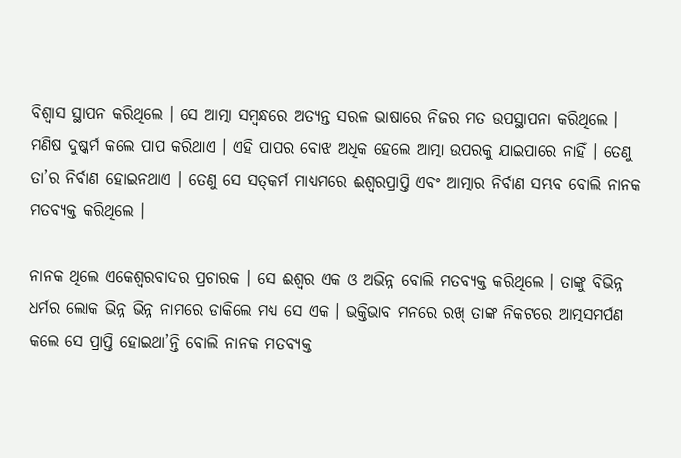ବିଶ୍ବାସ ସ୍ଥାପନ କରିଥିଲେ । ସେ ଆତ୍ମା ସମ୍ବନ୍ଧରେ ଅତ୍ୟନ୍ତ ସରଳ ଭାଷାରେ ନିଜର ମତ ଉପସ୍ଥାପନା କରିଥିଲେ । ମଣିଷ ଦୁଷ୍କର୍ମ କଲେ ପାପ କରିଥାଏ । ଏହି ପାପର ବୋଝ ଅଧିକ ହେଲେ ଆତ୍ମା ଉପରକୁ ଯାଇପାରେ ନାହିଁ । ତେଣୁ ତା’ର ନିର୍ବାଣ ହୋଇନଥାଏ । ତେଣୁ ସେ ସତ୍‌କର୍ମ ମାଧ୍ୟମରେ ଈଶ୍ୱରପ୍ରାପ୍ତି ଏବଂ ଆତ୍ମାର ନିର୍ବାଣ ସମ୍ଭବ ବୋଲି ନାନକ ମତବ୍ୟକ୍ତ କରିଥିଲେ ।

ନାନକ ଥିଲେ ଏକେଶ୍ୱରବାଦର ପ୍ରଚାରକ । ସେ ଈଶ୍ଵର ଏକ ଓ ଅଭିନ୍ନ ବୋଲି ମତବ୍ୟକ୍ତ କରିଥିଲେ । ତାଙ୍କୁ ବିଭିନ୍ନ ଧର୍ମର ଲୋକ ଭିନ୍ନ ଭିନ୍ନ ନାମରେ ଡାକିଲେ ମଧ୍ୟ ସେ ଏକ । ଭକ୍ତିଭାବ ମନରେ ରଖ୍ ତାଙ୍କ ନିକଟରେ ଆତ୍ମସମର୍ପଣ କଲେ ସେ ପ୍ରାପ୍ତି ହୋଇଥା’ନ୍ତି ବୋଲି ନାନକ ମତବ୍ୟକ୍ତ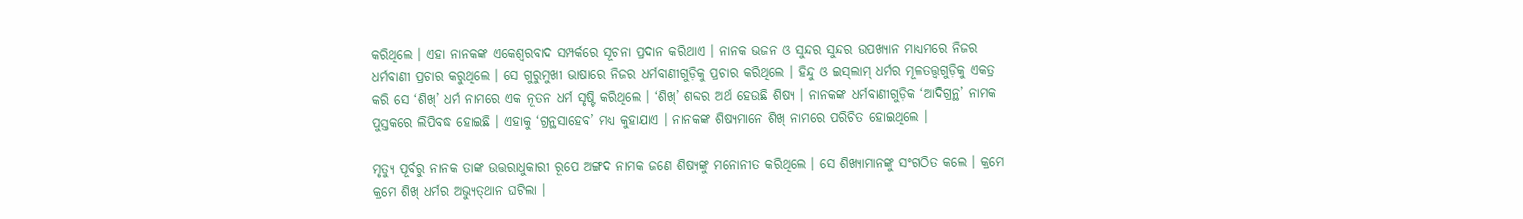କରିଥିଲେ । ଏହା ନାନକଙ୍କ ଏକେଶ୍ବରବାଦ ସମ୍ପର୍କରେ ସୂଚନା ପ୍ରଦାନ କରିଥାଏ । ନାନକ ଭଜନ ଓ ସୁନ୍ଦର ସୁନ୍ଦର ଉପଖ୍ୟାନ ମାଧ୍ୟମରେ ନିଜର ଧର୍ମବାଣୀ ପ୍ରଚାର କରୁଥିଲେ । ସେ ଗୁରୁମୁଖୀ ଭାଷାରେ ନିଜର ଧର୍ମବାଣୀଗୁଡ଼ିକୁ ପ୍ରଚାର କରିଥିଲେ । ହିନ୍ଦୁ ଓ ଇସ୍‌ଲାମ୍ ଧର୍ମର ମୂଳତତ୍ତ୍ଵଗୁଡ଼ିକୁ ଏକତ୍ର କରି ସେ ‘ଶିଖ୍’ ଧର୍ମ ନାମରେ ଏକ ନୂତନ ଧର୍ମ ସୃଷ୍ଟି କରିଥିଲେ । ‘ଶିଖ୍’ ଶବ୍ଦର ଅର୍ଥ ହେଉଛି ଶିଷ୍ୟ । ନାନକଙ୍କ ଧର୍ମବାଣୀଗୁଡ଼ିକ ‘ଆଦିଗ୍ରନ୍ଥ’ ନାମକ ପୁସ୍ତକରେ ଲିପିବଦ୍ଧ ହୋଇଛି । ଏହାକୁ ‘ଗ୍ରନ୍ଥସାହେବ’ ମଧ୍ୟ କୁହାଯାଏ । ନାନକଙ୍କ ଶିଷ୍ୟମାନେ ଶିଖ୍ ନାମରେ ପରିଚିତ ହୋଇଥିଲେ ।

ମୃତ୍ୟୁ ପୂର୍ବରୁ ନାନକ ତାଙ୍କ ଉତ୍ତରାଧୁକାରୀ ରୂପେ ଅଙ୍ଗଦ ନାମକ ଜଣେ ଶିଷ୍ୟଙ୍କୁ ମନୋନୀତ କରିଥିଲେ । ସେ ଶିଖ୍ୟାମାନଙ୍କୁ ସଂଗଠିତ କଲେ । କ୍ରମେ କ୍ରମେ ଶିଖ୍ ଧର୍ମର ଅଭ୍ୟୁତ୍‌ଥାନ ଘଟିଲା ।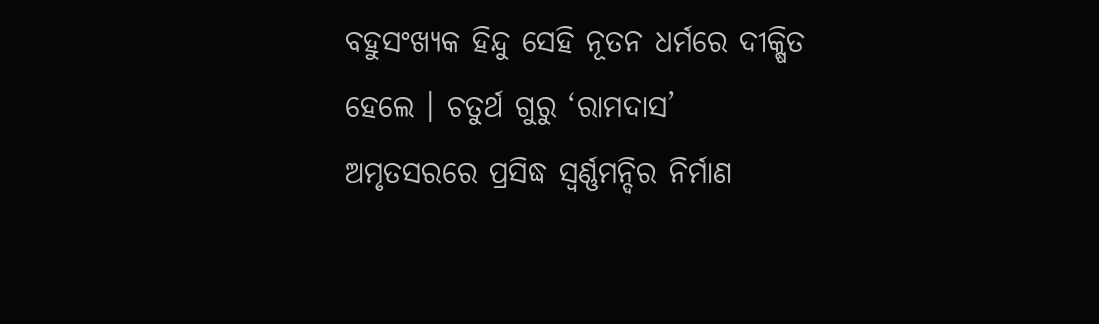ବହୁସଂଖ୍ୟକ ହିନ୍ଦୁ ସେହି ନୂତନ ଧର୍ମରେ ଦୀକ୍ଷିତ ହେଲେ । ଚତୁର୍ଥ ଗୁରୁ ‘ରାମଦାସ’ ଅମୃତସରରେ ପ୍ରସିଦ୍ଧ ସ୍ଵର୍ଣ୍ଣମନ୍ଦିର ନିର୍ମାଣ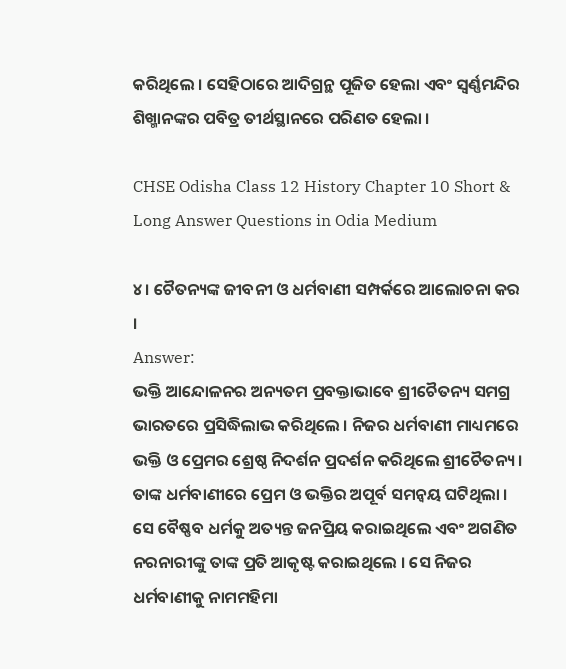କରିଥିଲେ । ସେହିଠାରେ ଆଦିଗ୍ରନ୍ଥ ପୂଜିତ ହେଲା ଏବଂ ସ୍ଵର୍ଣ୍ଣମନ୍ଦିର ଶିଖ୍ମାନଙ୍କର ପବିତ୍ର ତୀର୍ଥସ୍ଥାନରେ ପରିଣତ ହେଲା ।

CHSE Odisha Class 12 History Chapter 10 Short & Long Answer Questions in Odia Medium

୪। ଚୈତନ୍ୟଙ୍କ ଜୀବନୀ ଓ ଧର୍ମବାଣୀ ସମ୍ପର୍କରେ ଆଲୋଚନା କର ।
Answer:
ଭକ୍ତି ଆନ୍ଦୋଳନର ଅନ୍ୟତମ ପ୍ରବକ୍ତାଭାବେ ଶ୍ରୀଚୈତନ୍ୟ ସମଗ୍ର ଭାରତରେ ପ୍ରସିଦ୍ଧିଲାଭ କରିଥିଲେ । ନିଜର ଧର୍ମବାଣୀ ମାଧ୍ୟମରେ ଭକ୍ତି ଓ ପ୍ରେମର ଶ୍ରେଷ୍ଠ ନିଦର୍ଶନ ପ୍ରଦର୍ଶନ କରିଥିଲେ ଶ୍ରୀଚୈତନ୍ୟ । ତାଙ୍କ ଧର୍ମବାଣୀରେ ପ୍ରେମ ଓ ଭକ୍ତିର ଅପୂର୍ବ ସମନ୍ଵୟ ଘଟିଥିଲା । ସେ ବୈଷ୍ଣବ ଧର୍ମକୁ ଅତ୍ୟନ୍ତ ଜନପ୍ରିୟ କରାଇଥିଲେ ଏବଂ ଅଗଣିତ ନରନାରୀଙ୍କୁ ତାଙ୍କ ପ୍ରତି ଆକୃଷ୍ଟ କରାଇଥିଲେ । ସେ ନିଜର ଧର୍ମବାଣୀକୁ ନାମମହିମା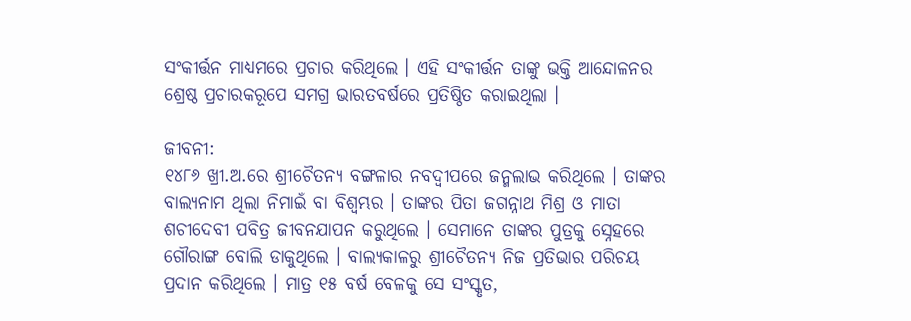ସଂକୀର୍ତ୍ତନ ମାଧ୍ୟମରେ ପ୍ରଚାର କରିଥିଲେ । ଏହି ସଂକୀର୍ତ୍ତନ ତାଙ୍କୁ ଭକ୍ତି ଆନ୍ଦୋଳନର ଶ୍ରେଷ୍ଠ ପ୍ରଚାରକରୂପେ ସମଗ୍ର ଭାରତବର୍ଷରେ ପ୍ରତିଷ୍ଠିତ କରାଇଥିଲା ।

ଜୀବନୀ:
୧୪୮୬ ଖ୍ରୀ.ଅ.ରେ ଶ୍ରୀଚୈତନ୍ୟ ବଙ୍ଗଳାର ନବଦ୍ଵୀପରେ ଜନ୍ମଲାଭ କରିଥିଲେ । ତାଙ୍କର ବାଲ୍ୟନାମ ଥିଲା ନିମାଇଁ ବା ବିଶ୍ଵମ୍ଭର । ତାଙ୍କର ପିତା ଜଗନ୍ନାଥ ମିଶ୍ର ଓ ମାତା ଶଚୀଦେବୀ ପବିତ୍ର ଜୀବନଯାପନ କରୁଥିଲେ । ସେମାନେ ତାଙ୍କର ପୁତ୍ରକୁ ସ୍ନେହରେ ଗୌରାଙ୍ଗ ବୋଲି ଡାକୁଥିଲେ । ବାଲ୍ୟକାଳରୁ ଶ୍ରୀଚୈତନ୍ୟ ନିଜ ପ୍ରତିଭାର ପରିଚୟ ପ୍ରଦାନ କରିଥିଲେ । ମାତ୍ର ୧୫ ବର୍ଷ ବେଳକୁ ସେ ସଂସ୍କୃତ,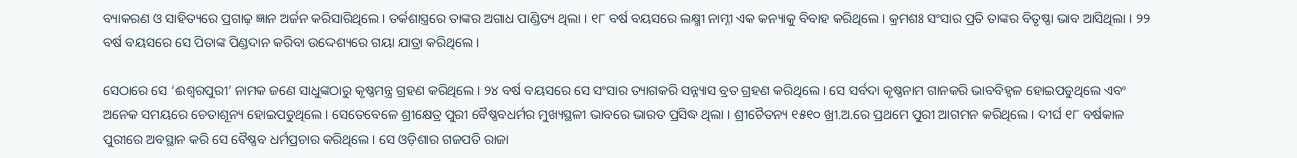ବ୍ୟାକରଣ ଓ ସାହିତ୍ୟରେ ପ୍ରଗାଢ଼ ଜ୍ଞାନ ଅର୍ଜନ କରିସାରିଥିଲେ । ତର୍କଶାସ୍ତ୍ରରେ ତାଙ୍କର ଅଗାଧ ପାଣ୍ଡିତ୍ୟ ଥିଲା । ୧୮ ବର୍ଷ ବୟସରେ ଲକ୍ଷ୍ମୀ ନାମ୍ନୀ ଏକ କନ୍ୟାକୁ ବିବାହ କରିଥିଲେ । କ୍ରମଶଃ ସଂସାର ପ୍ରତି ତାଙ୍କର ବିତୃଷ୍ଣା ଭାବ ଆସିଥିଲା । ୨୨ ବର୍ଷ ବୟସରେ ସେ ପିତାଙ୍କ ପିଣ୍ଡଦାନ କରିବା ଉଦ୍ଦେଶ୍ୟରେ ଗୟା ଯାତ୍ରା କରିଥିଲେ ।

ସେଠାରେ ସେ ‘ଈଶ୍ୱରପୁରୀ’ ନାମକ ଜଣେ ସାଧୁଙ୍କଠାରୁ କୃଷ୍ଣମନ୍ତ୍ର ଗ୍ରହଣ କରିଥିଲେ । ୨୪ ବର୍ଷ ବୟସରେ ସେ ସଂସାର ତ୍ୟାଗକରି ସନ୍ନ୍ୟାସ ବ୍ରତ ଗ୍ରହଣ କରିଥିଲେ । ସେ ସର୍ବଦା କୃଷ୍ଣନାମ ଗାନକରି ଭାବବିହ୍ଵଳ ହୋଇପଡୁଥିଲେ ଏବଂ ଅନେକ ସମୟରେ ଚେତାଶୂନ୍ୟ ହୋଇପଡୁଥିଲେ । ସେତେବେଳେ ଶ୍ରୀକ୍ଷେତ୍ର ପୁରୀ ବୈଷ୍ଣବଧର୍ମର ମୁଖ୍ୟସ୍ଥଳୀ ଭାବରେ ଭାରତ ପ୍ରସିଦ୍ଧ ଥିଲା । ଶ୍ରୀଚୈତନ୍ୟ ୧୫୧୦ ଖ୍ରୀ.ଅ.ରେ ପ୍ରଥମେ ପୁରୀ ଆଗମନ କରିଥିଲେ । ଦୀର୍ଘ ୧୮ ବର୍ଷକାଳ ପୁରୀରେ ଅବସ୍ଥାନ କରି ସେ ବୈଷ୍ଣବ ଧର୍ମପ୍ରଚାର କରିଥିଲେ । ସେ ଓଡ଼ିଶାର ଗଜପତି ରାଜା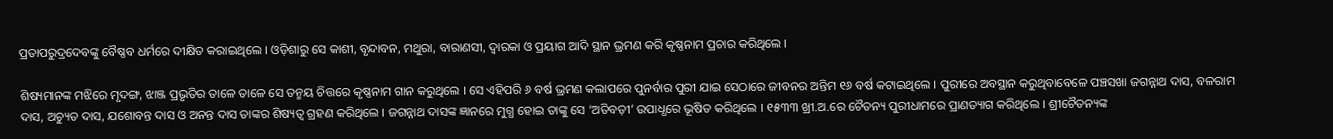ପ୍ରତାପରୁଦ୍ରଦେବଙ୍କୁ ବୈଷ୍ଣବ ଧର୍ମରେ ଦୀକ୍ଷିତ କରାଇଥିଲେ । ଓଡ଼ିଶାରୁ ସେ କାଶୀ, ବୃନ୍ଦାବନ, ମଥୁରା, ବାରାଣସୀ, ଦ୍ଵାରକା ଓ ପ୍ରୟାଗ ଆଦି ସ୍ଥାନ ଭ୍ରମଣ କରି କୃଷ୍ଣନାମ ପ୍ରଚାର କରିଥିଲେ ।

ଶିଷ୍ୟମାନଙ୍କ ମଝିରେ ମୃଦଙ୍ଗ, ଝାଞ୍ଜ ପ୍ରଭୃତିର ତାଳେ ତାଳେ ସେ ତନ୍ମୟ ଚିତ୍ତରେ କୃଷ୍ଣନାମ ଗାନ କରୁଥିଲେ । ସେ ଏହିପରି ୬ ବର୍ଷ ଭ୍ରମଣ କଲାପରେ ପୁନର୍ବାର ପୁରୀ ଯାଇ ସେଠାରେ ଜୀବନର ଅନ୍ତିମ ୧୬ ବର୍ଷ କଟାଇଥିଲେ । ପୁରୀରେ ଅବସ୍ଥାନ କରୁଥିବାବେଳେ ପଞ୍ଚସଖା ଜଗନ୍ନାଥ ଦାସ, ବଳରାମ ଦାସ, ଅଚ୍ୟୁତ ଦାସ, ଯଶୋବନ୍ତ ଦାସ ଓ ଅନନ୍ତ ଦାସ ତାଙ୍କର ଶିଷ୍ୟତ୍ଵ ଗ୍ରହଣ କରିଥିଲେ । ଜଗନ୍ନାଥ ଦାସଙ୍କ ଜ୍ଞାନରେ ମୁଗ୍ଧ ହୋଇ ତାଙ୍କୁ ସେ ‘ଅତିବଡ଼ୀ’ ଉପାଧ୍ଧରେ ଭୂଷିତ କରିଥିଲେ । ୧୫୩୩ ଖ୍ରୀ.ଅ.ରେ ଚୈତନ୍ୟ ପୁରୀଧାମରେ ପ୍ରାଣତ୍ୟାଗ କରିଥିଲେ । ଶ୍ରୀଚୈତନ୍ୟଙ୍କ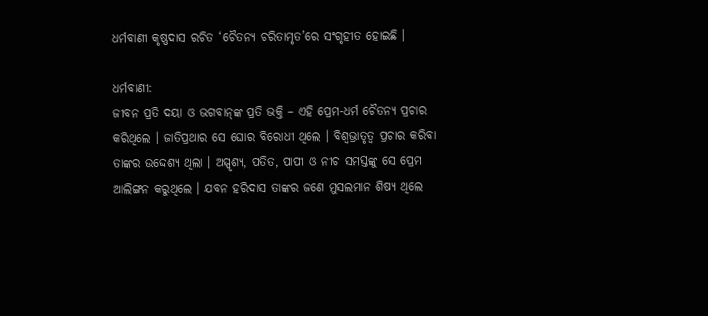ଧର୍ମବାଣୀ କୃଷ୍ଣଦାସ ରଚିତ ‘ଚୈତନ୍ୟ ଚରିତାମୃତ’ରେ ସଂଗୃହୀତ ହୋଇଛି ।

ଧର୍ମବାଣୀ:
ଜୀବନ ପ୍ରତି ଦୟା ଓ ଭଗବାନ୍‌ଙ୍କ ପ୍ରତି ଭକ୍ତି – ଏହି ପ୍ରେମ-ଧର୍ମ ଚୈତନ୍ୟ ପ୍ରଚାର କରିଥିଲେ । ଜାତିପ୍ରଥାର ସେ ଘୋର ବିରୋଧୀ ଥିଲେ । ବିଶ୍ୱଭ୍ରାତୃତ୍ଵ ପ୍ରଚାର କରିବା ତାଙ୍କର ଉଦ୍ଦେଶ୍ୟ ଥିଲା । ଅସ୍ପୃଶ୍ୟ, ପତିତ, ପାପୀ ଓ ନୀଚ ସମସ୍ତଙ୍କୁ ସେ ପ୍ରେମ ଆଲିଙ୍ଗନ କରୁଥିଲେ । ଯବନ ହରିଦାସ ତାଙ୍କର ଜଣେ ମୁସଲମାନ ଶିଷ୍ୟ ଥିଲେ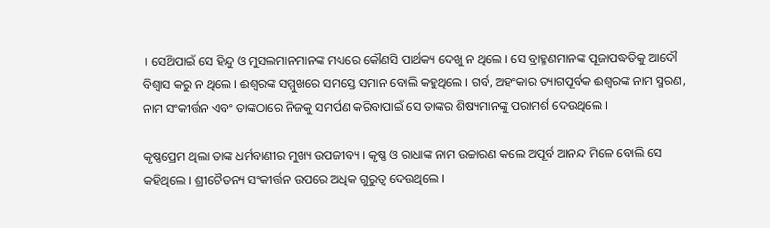। ସେଥ‌ିପାଇଁ ସେ ହିନ୍ଦୁ ଓ ମୁସଲମାନମାନଙ୍କ ମଧ୍ୟରେ କୌଣସି ପାର୍ଥକ୍ୟ ଦେଖୁ ନ ଥିଲେ । ସେ ବ୍ରାହ୍ମଣମାନଙ୍କ ପୂଜାପଦ୍ଧତିକୁ ଆଦୌ ବିଶ୍ଵାସ କରୁ ନ ଥିଲେ । ଈଶ୍ଵରଙ୍କ ସମ୍ମୁଖରେ ସମସ୍ତେ ସମାନ ବୋଲି କହୁଥିଲେ । ଗର୍ବ, ଅହଂକାର ତ୍ୟାଗପୂର୍ବକ ଈଶ୍ଵରଙ୍କ ନାମ ସ୍ମରଣ, ନାମ ସଂକୀର୍ତ୍ତନ ଏବଂ ତାଙ୍କଠାରେ ନିଜକୁ ସମର୍ପଣ କରିବାପାଇଁ ସେ ତାଙ୍କର ଶିଷ୍ୟମାନଙ୍କୁ ପରାମର୍ଶ ଦେଉଥିଲେ ।

କୃଷ୍ଣପ୍ରେମ ଥିଲା ତାଙ୍କ ଧର୍ମବାଣୀର ମୁଖ୍ୟ ଉପଜୀବ୍ୟ । କୃଷ୍ଣ ଓ ରାଧାଙ୍କ ନାମ ଉଚ୍ଚାରଣ କଲେ ଅପୂର୍ବ ଆନନ୍ଦ ମିଳେ ବୋଲି ସେ କହିଥିଲେ । ଶ୍ରୀଚୈତନ୍ୟ ସଂକୀର୍ତ୍ତନ ଉପରେ ଅଧିକ ଗୁରୁତ୍ଵ ଦେଉଥିଲେ ।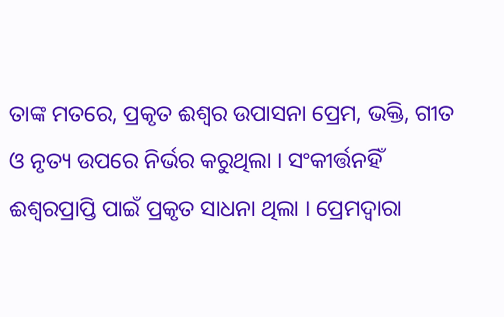ତାଙ୍କ ମତରେ, ପ୍ରକୃତ ଈଶ୍ଵର ଉପାସନା ପ୍ରେମ, ଭକ୍ତି, ଗୀତ ଓ ନୃତ୍ୟ ଉପରେ ନିର୍ଭର କରୁଥିଲା । ସଂକୀର୍ତ୍ତନହିଁ ଈଶ୍ୱରପ୍ରାପ୍ତି ପାଇଁ ପ୍ରକୃତ ସାଧନା ଥିଲା । ପ୍ରେମଦ୍ୱାରା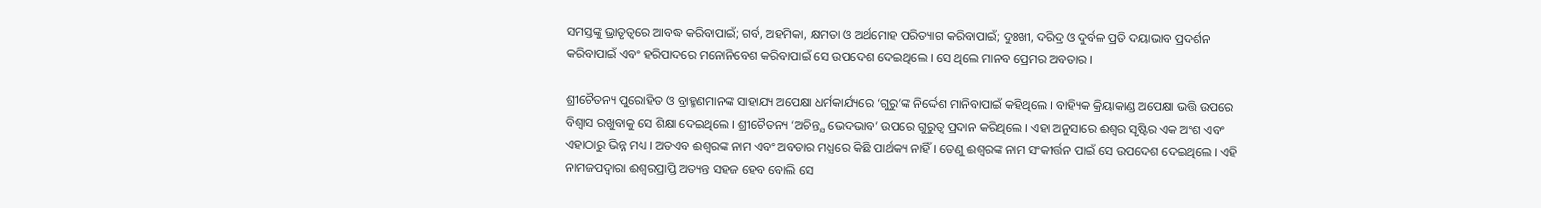ସମସ୍ତଙ୍କୁ ଭ୍ରାତୃତ୍ଵରେ ଆବଦ୍ଧ କରିବାପାଇଁ; ଗର୍ବ, ଅହମିକା, କ୍ଷମତା ଓ ଅର୍ଥମୋହ ପରିତ୍ୟାଗ କରିବାପାଇଁ; ଦୁଃଖୀ, ଦରିଦ୍ର ଓ ଦୁର୍ବଳ ପ୍ରତି ଦୟାଭାବ ପ୍ରଦର୍ଶନ କରିବାପାଇଁ ଏବଂ ହରିପାଦରେ ମନୋନିବେଶ କରିବାପାଇଁ ସେ ଉପଦେଶ ଦେଇଥିଲେ । ସେ ଥିଲେ ମାନବ ପ୍ରେମର ଅବତାର ।

ଶ୍ରୀଚୈତନ୍ୟ ପୁରୋହିତ ଓ ବ୍ରାହ୍ମଣମାନଙ୍କ ସାହାଯ୍ୟ ଅପେକ୍ଷା ଧର୍ମକାର୍ଯ୍ୟରେ ‘ଗୁରୁ’ଙ୍କ ନିର୍ଦ୍ଦେଶ ମାନିବାପାଇଁ କହିଥିଲେ । ବାହ୍ୟିକ କ୍ରିୟାକାଣ୍ଡ ଅପେକ୍ଷା ଭତ୍ତି ଉପରେ ବିଶ୍ଵାସ ରଖୁବାକୁ ସେ ଶିକ୍ଷା ଦେଇଥିଲେ । ଶ୍ରୀଚୈତନ୍ୟ ‘ଅଚିନ୍ତ୍ଯ ଭେଦଭାବ’ ଉପରେ ଗୁରୁତ୍ଵ ପ୍ରଦାନ କରିଥିଲେ । ଏହା ଅନୁସାରେ ଈଶ୍ଵର ସୃଷ୍ଟିର ଏକ ଅଂଶ ଏବଂ ଏହାଠାରୁ ଭିନ୍ନ ମଧ୍ୟ । ଅତଏବ ଈଶ୍ଵରଙ୍କ ନାମ ଏବଂ ଅବତାର ମଧ୍ଯରେ କିଛି ପାର୍ଥକ୍ୟ ନାହିଁ । ତେଣୁ ଈଶ୍ଵରଙ୍କ ନାମ ସଂକୀର୍ତ୍ତନ ପାଇଁ ସେ ଉପଦେଶ ଦେଇଥିଲେ । ଏହି ନାମଜପଦ୍ଵାରା ଈଶ୍ଵରପ୍ରାପ୍ତି ଅତ୍ୟନ୍ତ ସହଜ ହେବ ବୋଲି ସେ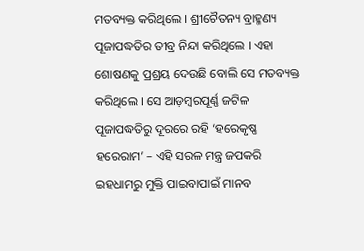ମତବ୍ୟକ୍ତ କରିଥିଲେ । ଶ୍ରୀଚୈତନ୍ୟ ବ୍ରାହ୍ମଣ୍ୟ ପୂଜାପଦ୍ଧତିର ତୀବ୍ର ନିନ୍ଦା କରିଥିଲେ । ଏହା ଶୋଷଣକୁ ପ୍ରଶ୍ରୟ ଦେଉଛି ବୋଲି ସେ ମତବ୍ୟକ୍ତ କରିଥିଲେ । ସେ ଆଡ଼ମ୍ବରପୂର୍ଣ୍ଣ ଜଟିଳ ପୂଜାପଦ୍ଧତିରୁ ଦୂରରେ ରହି ‘ହରେକୃଷ୍ଣ ହରେରାମ’ – ଏହି ସରଳ ମନ୍ତ୍ର ଜପକରି ଇହଧାମରୁ ମୁକ୍ତି ପାଇବାପାଇଁ ମାନବ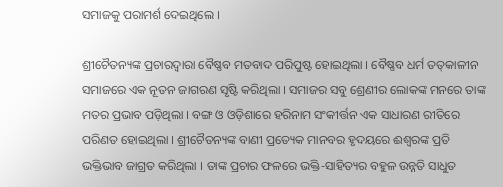ସମାଜକୁ ପରାମର୍ଶ ଦେଇଥିଲେ ।

ଶ୍ରୀଚୈତନ୍ୟଙ୍କ ପ୍ରଚାରଦ୍ଵାରା ବୈଷ୍ଣବ ମତବାଦ ପରିପୁଷ୍ଟ ହୋଇଥିଲା । ବୈଷ୍ଣବ ଧର୍ମ ତତ୍‌କାଳୀନ ସମାଜରେ ଏକ ନୂତନ ଜାଗରଣ ସୃଷ୍ଟି କରିଥିଲା । ସମାଜର ସବୁ ଶ୍ରେଣୀର ଲୋକଙ୍କ ମନରେ ତାଙ୍କ ମତର ପ୍ରଭାବ ପଡ଼ିଥିଲା । ବଙ୍ଗ ଓ ଓଡ଼ିଶାରେ ହରିନାମ ସଂକୀର୍ତ୍ତନ ଏକ ସାଧାରଣ ରୀତିରେ ପରିଣତ ହୋଇଥିଲା । ଶ୍ରୀଚୈତନ୍ୟଙ୍କ ବାଣୀ ପ୍ରତ୍ୟେକ ମାନବର ହୃଦୟରେ ଈଶ୍ଵରଙ୍କ ପ୍ରତି ଭକ୍ତିଭାବ ଜାଗ୍ରତ କରିଥିଲା । ତାଙ୍କ ପ୍ରଚାର ଫଳରେ ଭକ୍ତି-ସାହିତ୍ୟର ବହୁଳ ଉନ୍ନତି ସାଧୁତ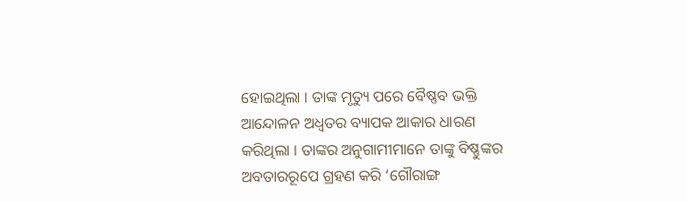ହୋଇଥିଲା । ତାଙ୍କ ମୃତ୍ୟୁ ପରେ ବୈଷ୍ଣବ ଭକ୍ତି ଆନ୍ଦୋଳନ ଅଧ୍ଵତର ବ୍ୟାପକ ଆକାର ଧାରଣ କରିଥିଲା । ତାଙ୍କର ଅନୁଗାମୀମାନେ ତାଙ୍କୁ ବିଷ୍ଣୁଙ୍କର ଅବତାରରୂପେ ଗ୍ରହଣ କରି ‘ଗୌରାଙ୍ଗ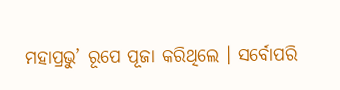ମହାପ୍ରଭୁ’ ରୂପେ ପୂଜା କରିଥିଲେ । ସର୍ବୋପରି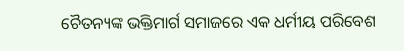ଚୈତନ୍ୟଙ୍କ ଭକ୍ତିମାର୍ଗ ସମାଜରେ ଏକ ଧର୍ମୀୟ ପରିବେଶ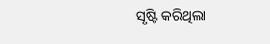ସୃଷ୍ଟି କରିଥିଲା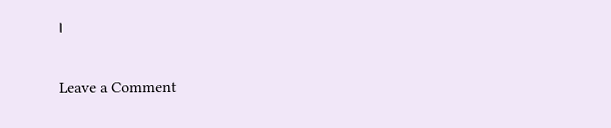।

Leave a Comment